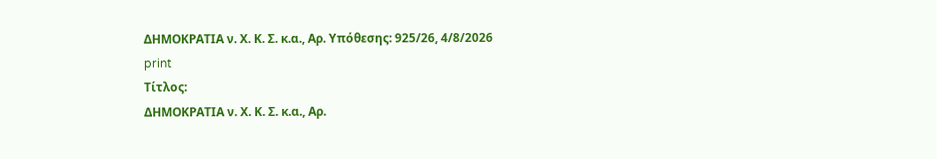ΔΗΜΟΚΡΑΤΙΑ ν. Χ. Κ. Σ. κ.α., Αρ. Υπόθεσης: 925/26, 4/8/2026
print
Τίτλος:
ΔΗΜΟΚΡΑΤΙΑ ν. Χ. Κ. Σ. κ.α., Αρ.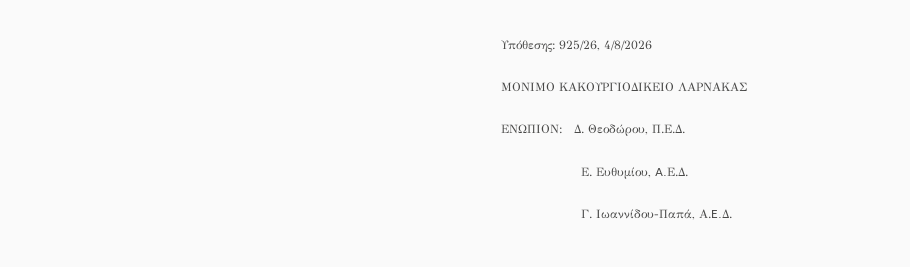Υπόθεσης: 925/26, 4/8/2026

ΜΟΝΙΜΟ ΚΑΚΟΥΡΓΙΟΔΙΚΕΙΟ ΛΑΡΝΑΚΑΣ

ΕΝΩΠΙΟΝ:   Δ. Θεοδώρου, Π.Ε.Δ.

                    Ε. Ευθυμίου, A.Ε.Δ.

                    Γ. Ιωαννίδου-Παπά, Α.E.Δ.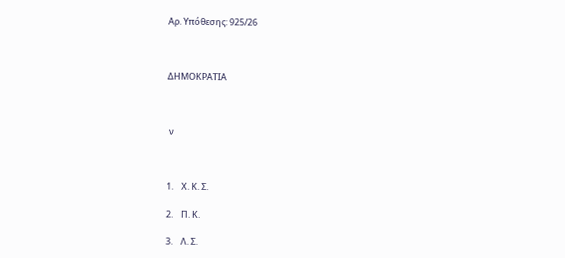Αρ. Υπόθεσης: 925/26



ΔΗΜΟΚΡΑΤΙΑ



 ν



1.    Χ. Κ. Σ.

2.    Π. Κ.

3.    Λ. Σ.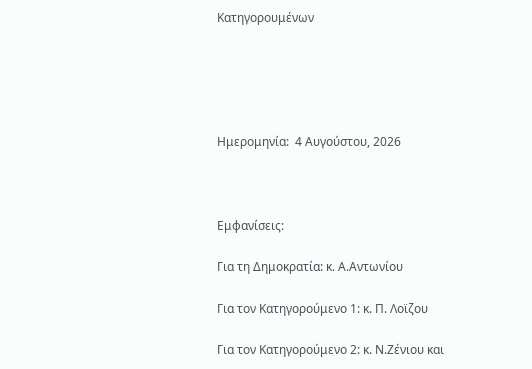Κατηγορουμένων





Ημερομηνία:  4 Αυγούστου, 2026



Εμφανίσεις:

Για τη Δημοκρατία: κ. Α.Αντωνίου

Για τον Κατηγορούμενο 1: κ. Π. Λοϊζου

Για τον Κατηγορούμενο 2: κ. Ν.Ζένιου και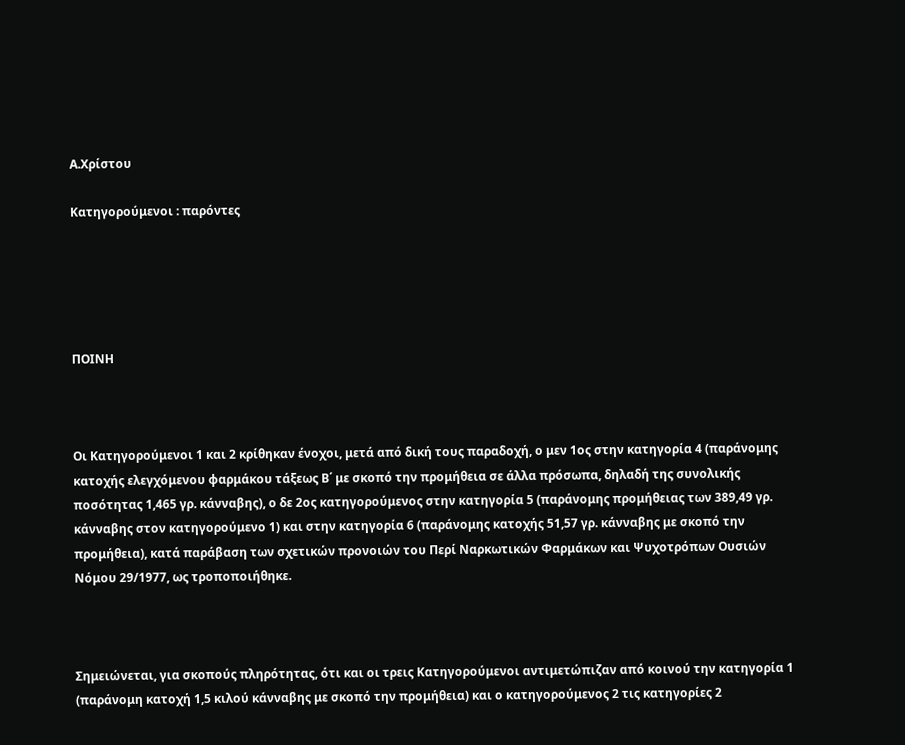Α.Χρίστου

Κατηγορούμενοι : παρόντες





ΠΟΙΝΗ



Οι Κατηγορούμενοι 1 και 2 κρίθηκαν ένοχοι, μετά από δική τους παραδοχή, ο μεν 1ος στην κατηγορία 4 (παράνομης κατοχής ελεγχόμενου φαρμάκου τάξεως Β΄ με σκοπό την προμήθεια σε άλλα πρόσωπα, δηλαδή της συνολικής ποσότητας 1,465 γρ. κάνναβης), ο δε 2ος κατηγορούμενος στην κατηγορία 5 (παράνομης προμήθειας των 389,49 γρ. κάνναβης στον κατηγορούμενο 1) και στην κατηγορία 6 (παράνομης κατοχής 51,57 γρ. κάνναβης με σκοπό την  προμήθεια), κατά παράβαση των σχετικών προνοιών του Περί Ναρκωτικών Φαρμάκων και Ψυχοτρόπων Ουσιών Νόμου 29/1977, ως τροποποιήθηκε.



Σημειώνεται, για σκοπούς πληρότητας, ότι και οι τρεις Κατηγορούμενοι αντιμετώπιζαν από κοινού την κατηγορία 1 (παράνομη κατοχή 1,5 κιλού κάνναβης με σκοπό την προμήθεια) και ο κατηγορούμενος 2 τις κατηγορίες 2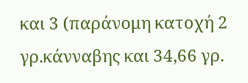και 3 (παράνομη κατοχή 2 γρ.κάνναβης και 34,66 γρ.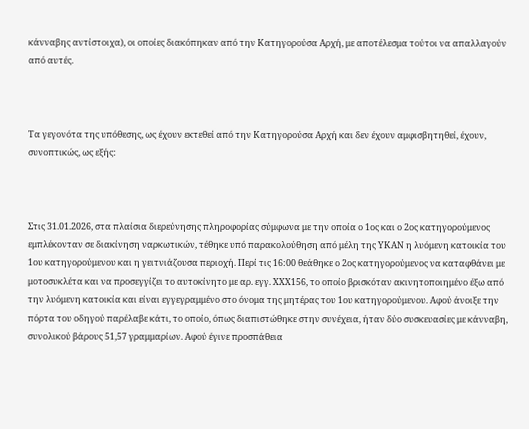κάνναβης αντίστοιχα), οι οποίες διακόπηκαν από την Κατηγορούσα Αρχή, με αποτέλεσμα τούτοι να απαλλαγούν από αυτές.



Τα γεγονότα της υπόθεσης, ως έχουν εκτεθεί από την Κατηγορούσα Αρχή και δεν έχουν αμφισβητηθεί, έχουν, συνοπτικώς, ως εξής:



Στις 31.01.2026, στα πλαίσια διερεύνησης πληροφορίας σύμφωνα με την οποία ο 1ος και ο 2ος κατηγορούμενος εμπλέκονταν σε διακίνηση ναρκωτικών, τέθηκε υπό παρακολούθηση από μέλη της ΥΚΑΝ η λυόμενη κατοικία του 1ου κατηγορούμενου και η γειτνιάζουσα περιοχή. Περί τις 16:00 θεάθηκε ο 2ος κατηγορούμενος να καταφθάνει με μοτοσυκλέτα και να προσεγγίζει το αυτοκίνητο με αρ. εγγ. ΧΧΧ156, το οποίο βρισκόταν ακινητοποιημένο έξω από την λυόμενη κατοικία και είναι εγγεγραμμένο στο όνομα της μητέρας του 1ου κατηγορούμενου. Αφού άνοιξε την πόρτα του οδηγού παρέλαβε κάτι, το οποίο, όπως διαπιστώθηκε στην συνέχεια, ήταν δύο συσκευασίες με κάνναβη, συνολικού βάρους 51,57 γραμμαρίων. Αφού έγινε προσπάθεια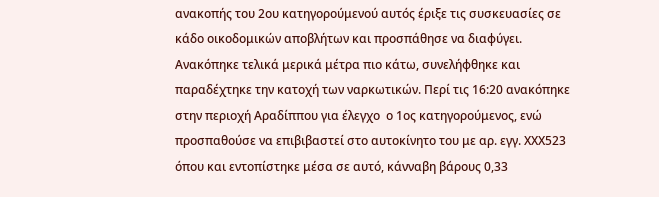ανακοπής του 2ου κατηγορούμενού αυτός έριξε τις συσκευασίες σε κάδο οικοδομικών αποβλήτων και προσπάθησε να διαφύγει. Ανακόπηκε τελικά μερικά μέτρα πιο κάτω, συνελήφθηκε και παραδέχτηκε την κατοχή των ναρκωτικών. Περί τις 16:20 ανακόπηκε στην περιοχή Αραδίππου για έλεγχο  ο 1ος κατηγορούμενος, ενώ προσπαθούσε να επιβιβαστεί στο αυτοκίνητο του με αρ. εγγ. ΧΧΧ523 όπου και εντοπίστηκε μέσα σε αυτό, κάνναβη βάρους 0,33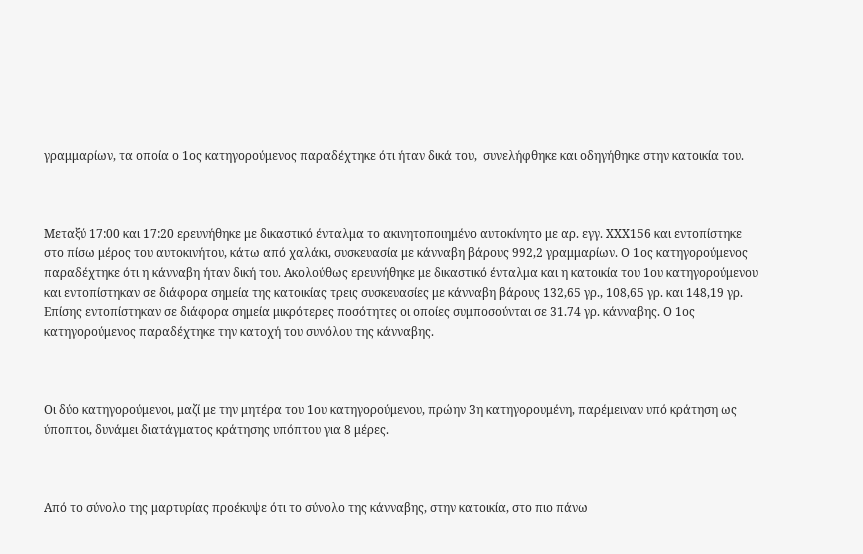γραμμαρίων, τα οποία ο 1ος κατηγορούμενος παραδέχτηκε ότι ήταν δικά του,  συνελήφθηκε και οδηγήθηκε στην κατοικία του.



Μεταξύ 17:00 και 17:20 ερευνήθηκε με δικαστικό ένταλμα το ακινητοποιημένο αυτοκίνητο με αρ. εγγ. ΧΧΧ156 και εντοπίστηκε στο πίσω μέρος του αυτοκινήτου, κάτω από χαλάκι, συσκευασία με κάνναβη βάρους 992,2 γραμμαρίων. Ο 1ος κατηγορούμενος παραδέχτηκε ότι η κάνναβη ήταν δική του. Ακολούθως ερευνήθηκε με δικαστικό ένταλμα και η κατοικία του 1ου κατηγορούμενου και εντοπίστηκαν σε διάφορα σημεία της κατοικίας τρεις συσκευασίες με κάνναβη βάρους 132,65 γρ., 108,65 γρ. και 148,19 γρ. Επίσης εντοπίστηκαν σε διάφορα σημεία μικρότερες ποσότητες οι οποίες συμποσούνται σε 31.74 γρ. κάνναβης. Ο 1ος κατηγορούμενος παραδέχτηκε την κατοχή του συνόλου της κάνναβης.



Οι δύο κατηγορούμενοι, μαζί με την μητέρα του 1ου κατηγορούμενου, πρώην 3η κατηγορουμένη, παρέμειναν υπό κράτηση ως ύποπτοι, δυνάμει διατάγματος κράτησης υπόπτου για 8 μέρες.



Από το σύνολο της μαρτυρίας προέκυψε ότι το σύνολο της κάνναβης, στην κατοικία, στο πιο πάνω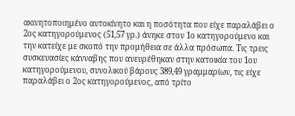ακινητοποιημένο αυτοκίνητο και η ποσότητα που είχε παραλάβει ο 2ος κατηγορούμενος (51,57 γρ.) άνηκε στον 1ο κατηγορούμενο και την κατείχε με σκοπό την προμήθεια σε άλλα πρόσωπα. Τις τρεις συσκευασίες κάνναβης που ανευρέθηκαν στην κατοικία του 1ου κατηγορούμενου, συνολικού βάρους 389,49 γραμμαρίων, τις είχε παραλάβει ο 2ος κατηγορούμενος, από τρίτο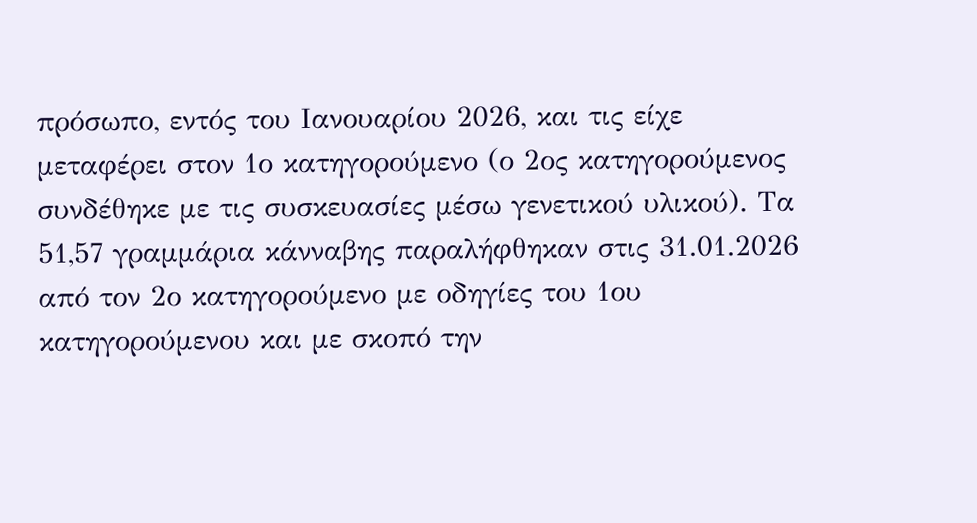πρόσωπο, εντός του Ιανουαρίου 2026, και τις είχε μεταφέρει στον 1ο κατηγορούμενο (ο 2ος κατηγορούμενος συνδέθηκε με τις συσκευασίες μέσω γενετικού υλικού). Τα 51,57 γραμμάρια κάνναβης παραλήφθηκαν στις 31.01.2026 από τον 2ο κατηγορούμενο με οδηγίες του 1ου κατηγορούμενου και με σκοπό την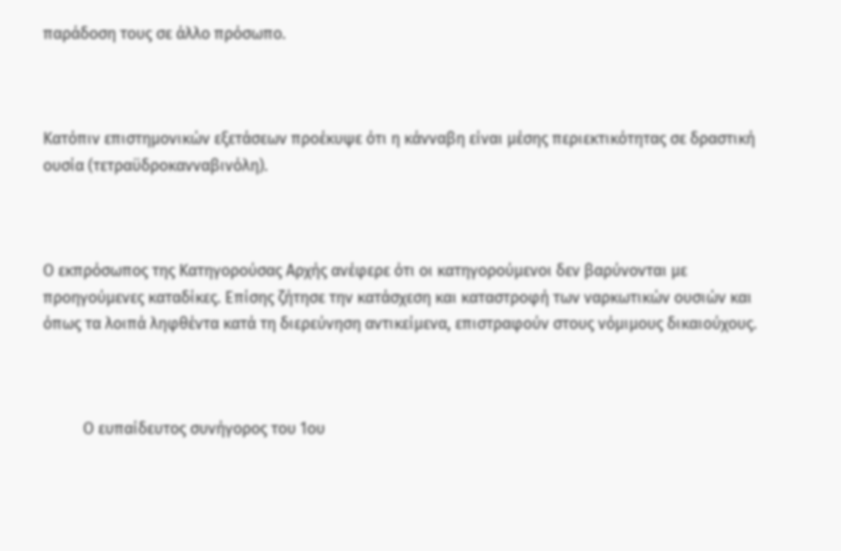παράδοση τους σε άλλο πρόσωπο.



Κατόπιν επιστημονικών εξετάσεων προέκυψε ότι η κάνναβη είναι μέσης περιεκτικότητας σε δραστική ουσία (τετραϋδροκανναβινόλη).



Ο εκπρόσωπος της Κατηγορούσας Αρχής ανέφερε ότι οι κατηγορούμενοι δεν βαρύνονται με προηγούμενες καταδίκες. Επίσης ζήτησε την κατάσχεση και καταστροφή των ναρκωτικών ουσιών και όπως τα λοιπά ληφθέντα κατά τη διερεύνηση αντικείμενα, επιστραφούν στους νόμιμους δικαιούχους.



          Ο ευπαίδευτος συνήγορος του 1ου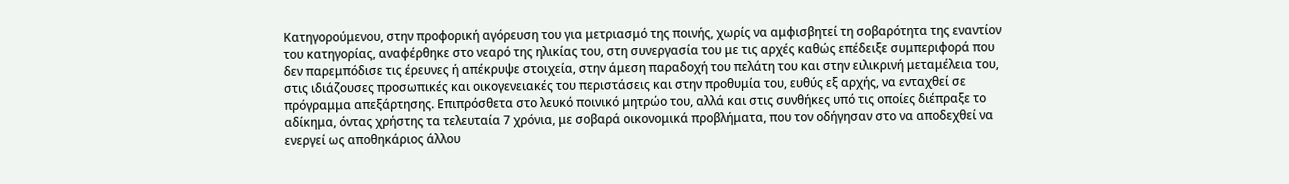Κατηγορούμενου, στην προφορική αγόρευση του για μετριασμό της ποινής, χωρίς να αμφισβητεί τη σοβαρότητα της εναντίον του κατηγορίας, αναφέρθηκε στο νεαρό της ηλικίας του, στη συνεργασία του με τις αρχές καθώς επέδειξε συμπεριφορά που δεν παρεμπόδισε τις έρευνες ή απέκρυψε στοιχεία, στην άμεση παραδοχή του πελάτη του και στην ειλικρινή μεταμέλεια του, στις ιδιάζουσες προσωπικές και οικογενειακές του περιστάσεις και στην προθυμία του, ευθύς εξ αρχής, να ενταχθεί σε πρόγραμμα απεξάρτησης. Επιπρόσθετα στο λευκό ποινικό μητρώο του, αλλά και στις συνθήκες υπό τις οποίες διέπραξε το αδίκημα, όντας χρήστης τα τελευταία 7 χρόνια, με σοβαρά οικονομικά προβλήματα, που τον οδήγησαν στο να αποδεχθεί να ενεργεί ως αποθηκάριος άλλου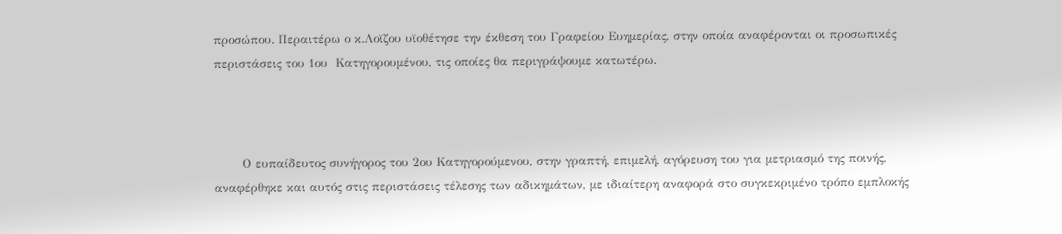προσώπου. Περαιτέρω ο κ.Λοϊζου υϊοθέτησε την έκθεση του Γραφείου Ευημερίας, στην οποία αναφέρονται οι προσωπικές περιστάσεις του 1ου  Κατηγορουμένου, τις οποίες θα περιγράψουμε κατωτέρω.



       Ο ευπαίδευτος συνήγορος του 2ου Κατηγορούμενου, στην γραπτή, επιμελή, αγόρευση του για μετριασμό της ποινής, αναφέρθηκε και αυτός στις περιστάσεις τέλεσης των αδικημάτων, με ιδιαίτερη αναφορά στο συγκεκριμένο τρόπο εμπλοκής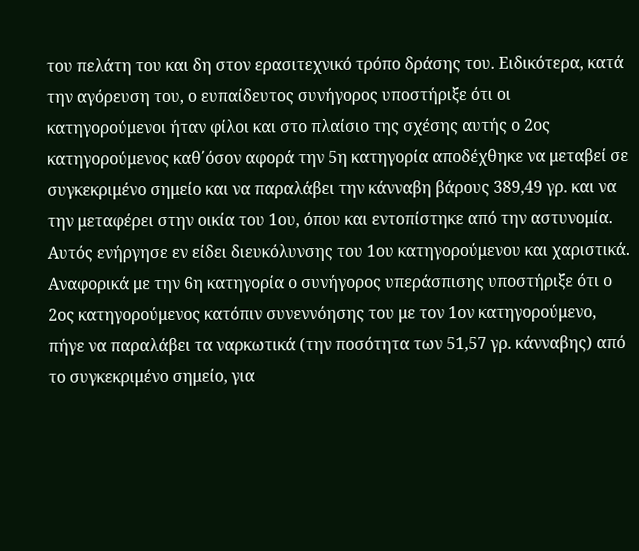του πελάτη του και δη στον ερασιτεχνικό τρόπο δράσης του. Ειδικότερα, κατά την αγόρευση του, ο ευπαίδευτος συνήγορος υποστήριξε ότι οι κατηγορούμενοι ήταν φίλοι και στο πλαίσιο της σχέσης αυτής ο 2ος κατηγορούμενος καθ΄όσον αφορά την 5η κατηγορία αποδέχθηκε να μεταβεί σε συγκεκριμένο σημείο και να παραλάβει την κάνναβη βάρους 389,49 γρ. και να την μεταφέρει στην οικία του 1ου, όπου και εντοπίστηκε από την αστυνομία. Αυτός ενήργησε εν είδει διευκόλυνσης του 1ου κατηγορούμενου και χαριστικά. Αναφορικά με την 6η κατηγορία ο συνήγορος υπεράσπισης υποστήριξε ότι ο 2ος κατηγορούμενος κατόπιν συνεννόησης του με τον 1ον κατηγορούμενο, πήγε να παραλάβει τα ναρκωτικά (την ποσότητα των 51,57 γρ. κάνναβης) από το συγκεκριμένο σημείο, για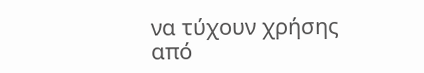να τύχουν χρήσης από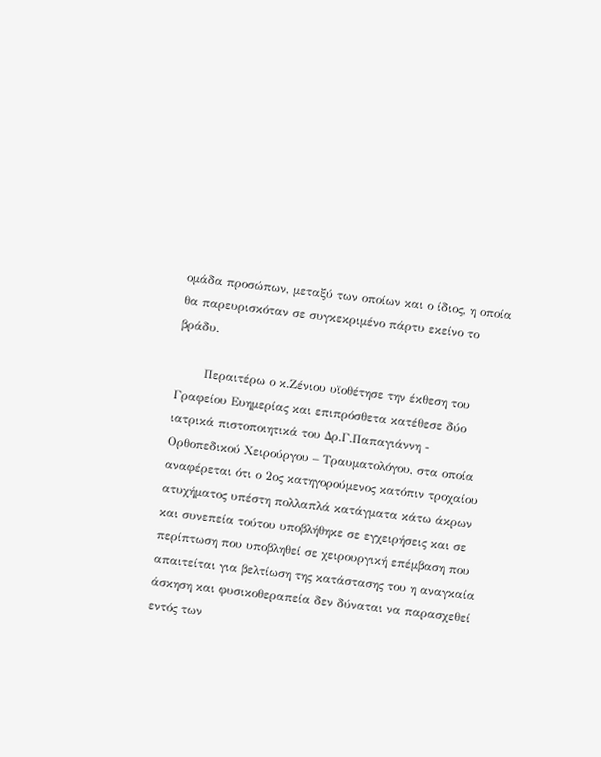ομάδα προσώπων, μεταξύ των οποίων και ο ίδιος, η οποία θα παρευρισκόταν σε συγκεκριμένο πάρτυ εκείνο το βράδυ.

       Περαιτέρω ο κ.Ζένιου υϊοθέτησε την έκθεση του Γραφείου Ευημερίας και επιπρόσθετα κατέθεσε δύο ιατρικά πιστοποιητικά του Δρ.Γ.Παπαγιάννη - Ορθοπεδικού Χειρούργου – Τραυματολόγου, στα οποία αναφέρεται ότι ο 2ος κατηγορούμενος κατόπιν τροχαίου ατυχήματος υπέστη πολλαπλά κατάγματα κάτω άκρων και συνεπεία τούτου υποβλήθηκε σε εγχειρήσεις και σε περίπτωση που υποβληθεί σε χειρουργική επέμβαση που απαιτείται για βελτίωση της κατάστασης του η αναγκαία άσκηση και φυσικοθεραπεία δεν δύναται να παρασχεθεί εντός των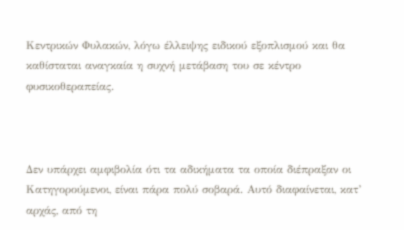Κεντρικών Φυλακών, λόγω έλλειψης ειδικού εξοπλισμού και θα καθίσταται αναγκαία η συχνή μετάβαση του σε κέντρο φυσικοθεραπείας.



Δεν υπάρχει αμφιβολία ότι τα αδικήματα τα οποία διέπραξαν οι Κατηγορούμενοι, είναι πάρα πολύ σοβαρά. Αυτό διαφαίνεται, κατ’ αρχάς, από τη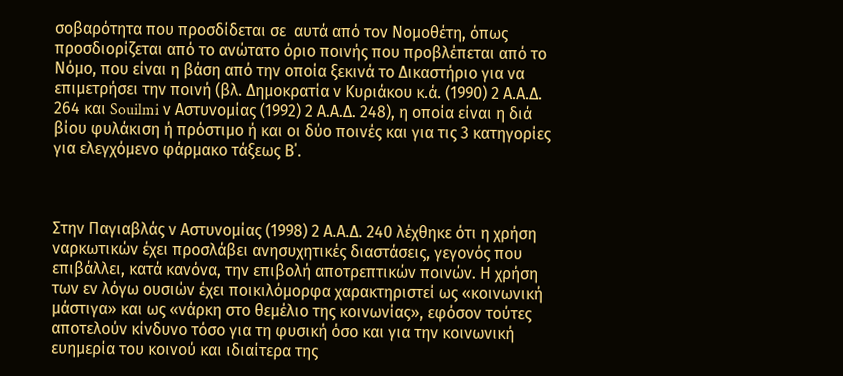σοβαρότητα που προσδίδεται σε  αυτά από τον Νομοθέτη, όπως προσδιορίζεται από το ανώτατο όριο ποινής που προβλέπεται από το Νόμο, που είναι η βάση από την οποία ξεκινά το Δικαστήριο για να επιμετρήσει την ποινή (βλ. Δημοκρατία ν Κυριάκου κ.ά. (1990) 2 Α.Α.Δ. 264 και Souilmi ν Αστυνομίας (1992) 2 Α.Α.Δ. 248), η οποία είναι η διά βίου φυλάκιση ή πρόστιμο ή και οι δύο ποινές και για τις 3 κατηγορίες για ελεγχόμενο φάρμακο τάξεως Β΄.



Στην Παγιαβλάς ν Αστυνομίας (1998) 2 Α.Α.Δ. 240 λέχθηκε ότι η χρήση ναρκωτικών έχει προσλάβει ανησυχητικές διαστάσεις, γεγονός που επιβάλλει, κατά κανόνα, την επιβολή αποτρεπτικών ποινών. Η χρήση των εν λόγω ουσιών έχει ποικιλόμορφα χαρακτηριστεί ως «κοινωνική μάστιγα» και ως «νάρκη στο θεμέλιο της κοινωνίας», εφόσον τούτες αποτελούν κίνδυνο τόσο για τη φυσική όσο και για την κοινωνική ευημερία του κοινού και ιδιαίτερα της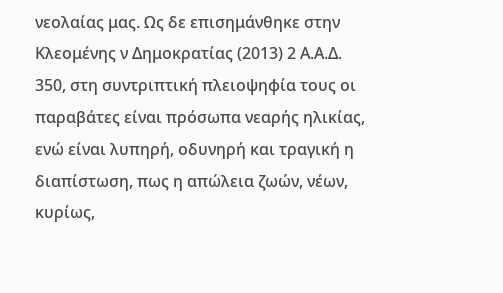νεολαίας μας. Ως δε επισημάνθηκε στην Κλεομένης ν Δημοκρατίας (2013) 2 Α.Α.Δ. 350, στη συντριπτική πλειοψηφία τους οι παραβάτες είναι πρόσωπα νεαρής ηλικίας, ενώ είναι λυπηρή, οδυνηρή και τραγική η διαπίστωση, πως η απώλεια ζωών, νέων, κυρίως,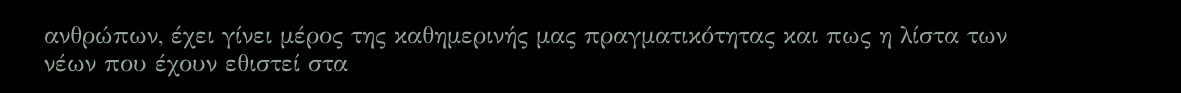ανθρώπων, έχει γίνει μέρος της καθημερινής μας πραγματικότητας και πως η λίστα των νέων που έχουν εθιστεί στα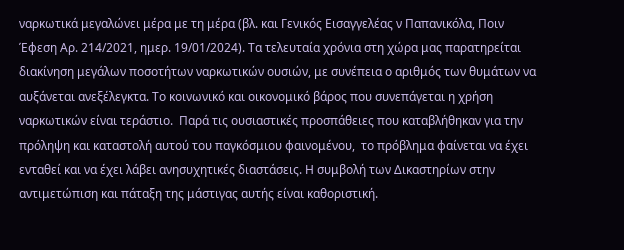ναρκωτικά μεγαλώνει μέρα με τη μέρα (βλ. και Γενικός Εισαγγελέας ν Παπανικόλα, Ποιν Έφεση Αρ. 214/2021, ημερ. 19/01/2024). Τα τελευταία χρόνια στη χώρα μας παρατηρείται διακίνηση μεγάλων ποσοτήτων ναρκωτικών ουσιών, με συνέπεια ο αριθμός των θυμάτων να αυξάνεται ανεξέλεγκτα. Το κοινωνικό και οικονομικό βάρος που συνεπάγεται η χρήση ναρκωτικών είναι τεράστιο.  Παρά τις ουσιαστικές προσπάθειες που καταβλήθηκαν για την πρόληψη και καταστολή αυτού του παγκόσμιου φαινομένου,  το πρόβλημα φαίνεται να έχει ενταθεί και να έχει λάβει ανησυχητικές διαστάσεις. Η συμβολή των Δικαστηρίων στην αντιμετώπιση και πάταξη της μάστιγας αυτής είναι καθοριστική.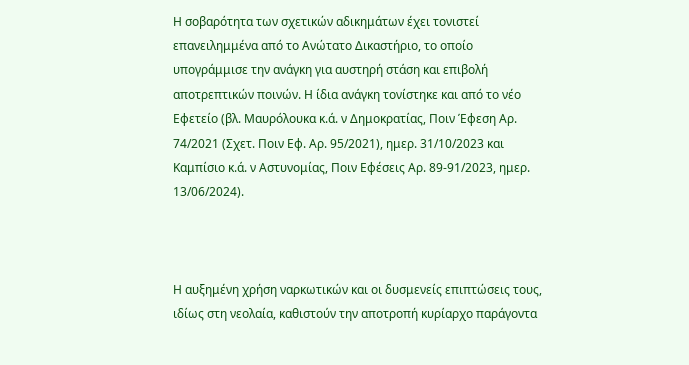Η σοβαρότητα των σχετικών αδικημάτων έχει τονιστεί επανειλημμένα από το Ανώτατο Δικαστήριο, το οποίο υπογράμμισε την ανάγκη για αυστηρή στάση και επιβολή αποτρεπτικών ποινών. Η ίδια ανάγκη τονίστηκε και από το νέο Εφετείο (βλ. Μαυρόλουκα κ.ά. ν Δημοκρατίας, Ποιν Έφεση Αρ. 74/2021 (Σχετ. Ποιν Εφ. Αρ. 95/2021), ημερ. 31/10/2023 και Καμπίσιο κ.ά. ν Αστυνομίας, Ποιν Εφέσεις Αρ. 89-91/2023, ημερ. 13/06/2024).



Η αυξημένη χρήση ναρκωτικών και οι δυσμενείς επιπτώσεις τους, ιδίως στη νεολαία, καθιστούν την αποτροπή κυρίαρχο παράγοντα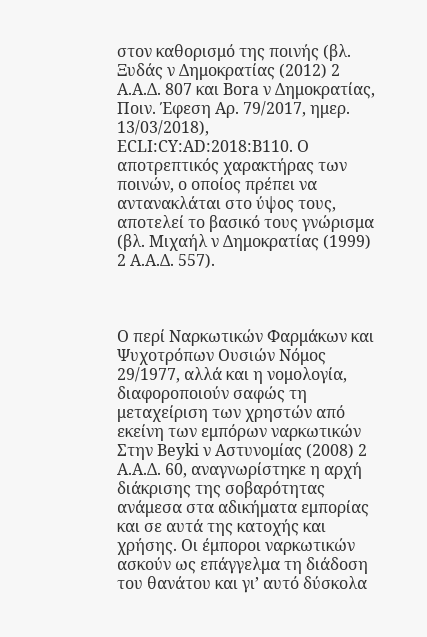στον καθορισμό της ποινής (βλ. Ξυδάς ν Δημοκρατίας (2012) 2 Α.Α.Δ. 807 και Bora ν Δημοκρατίας, Ποιν. Έφεση Αρ. 79/2017, ημερ. 13/03/2018), ECLI:CY:AD:2018:B110. Ο αποτρεπτικός χαρακτήρας των ποινών, ο οποίος πρέπει να αντανακλάται στο ύψος τους, αποτελεί το βασικό τους γνώρισμα (βλ. Μιχαήλ ν Δημοκρατίας (1999) 2 Α.Α.Δ. 557).



Ο περί Ναρκωτικών Φαρμάκων και Ψυχοτρόπων Ουσιών Νόμος 29/1977, αλλά και η νομολογία, διαφοροποιούν σαφώς τη μεταχείριση των χρηστών από εκείνη των εμπόρων ναρκωτικών Στην Beyki ν Αστυνομίας (2008) 2 Α.Α.Δ. 60, αναγνωρίστηκε η αρχή διάκρισης της σοβαρότητας ανάμεσα στα αδικήματα εμπορίας και σε αυτά της κατοχής και χρήσης. Οι έμποροι ναρκωτικών ασκούν ως επάγγελμα τη διάδοση του θανάτου και γι’ αυτό δύσκολα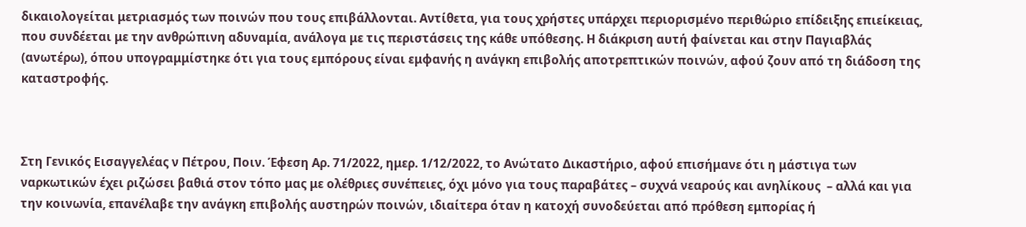δικαιολογείται μετριασμός των ποινών που τους επιβάλλονται. Αντίθετα, για τους χρήστες υπάρχει περιορισμένο περιθώριο επίδειξης επιείκειας, που συνδέεται με την ανθρώπινη αδυναμία, ανάλογα με τις περιστάσεις της κάθε υπόθεσης. Η διάκριση αυτή φαίνεται και στην Παγιαβλάς (ανωτέρω), όπου υπογραμμίστηκε ότι για τους εμπόρους είναι εμφανής η ανάγκη επιβολής αποτρεπτικών ποινών, αφού ζουν από τη διάδοση της καταστροφής.



Στη Γενικός Εισαγγελέας ν Πέτρου, Ποιν. Έφεση Αρ. 71/2022, ημερ. 1/12/2022, το Ανώτατο Δικαστήριο, αφού επισήμανε ότι η μάστιγα των ναρκωτικών έχει ριζώσει βαθιά στον τόπο μας με ολέθριες συνέπειες, όχι μόνο για τους παραβάτες – συχνά νεαρούς και ανηλίκους  – αλλά και για την κοινωνία, επανέλαβε την ανάγκη επιβολής αυστηρών ποινών, ιδιαίτερα όταν η κατοχή συνοδεύεται από πρόθεση εμπορίας ή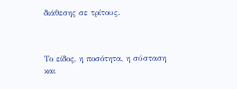διάθεσης σε τρίτους.



Το είδος, η ποσότητα, η σύσταση και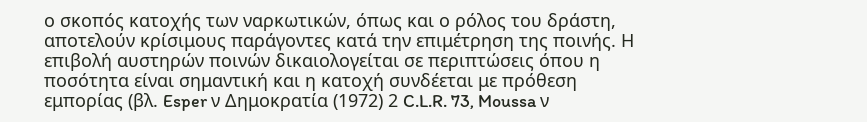ο σκοπός κατοχής των ναρκωτικών, όπως και ο ρόλος του δράστη, αποτελούν κρίσιμους παράγοντες κατά την επιμέτρηση της ποινής. Η επιβολή αυστηρών ποινών δικαιολογείται σε περιπτώσεις όπου η ποσότητα είναι σημαντική και η κατοχή συνδέεται με πρόθεση εμπορίας (βλ. Esper ν Δημοκρατία (1972) 2 C.L.R. 73, Moussa ν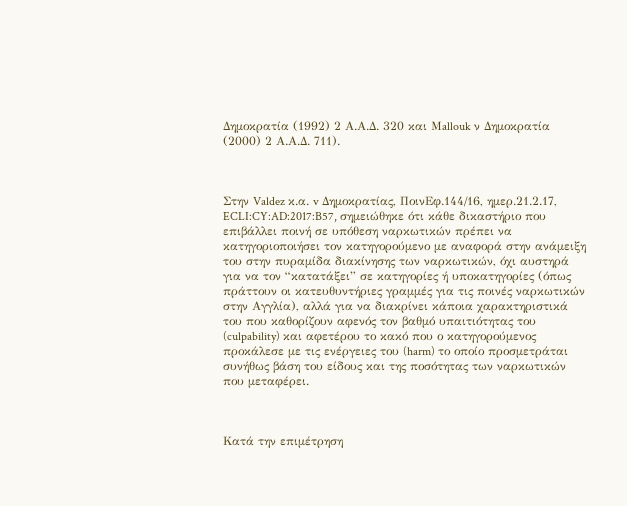Δημοκρατία (1992) 2 Α.Α.Δ. 320 και Μallouk ν Δημοκρατία (2000) 2 Α.Α.Δ. 711).



Στην Valdez κ.α. v Δημοκρατίας, ΠοινΕφ.144/16, ημερ.21.2.17, ECLI:CY:AD:2017:B57, σημειώθηκε ότι κάθε δικαστήριο που επιβάλλει ποινή σε υπόθεση ναρκωτικών πρέπει να κατηγοριοποιήσει τον κατηγορούμενο με αναφορά στην ανάμειξη του στην πυραμίδα διακίνησης των ναρκωτικών, όχι αυστηρά για να τον “κατατάξει” σε κατηγορίες ή υποκατηγορίες (όπως πράττουν οι κατευθυντήριες γραμμές για τις ποινές ναρκωτικών στην Αγγλία), αλλά για να διακρίνει κάποια χαρακτηριστικά του που καθορίζουν αφενός τον βαθμό υπαιτιότητας του (culpability) και αφετέρου το κακό που ο κατηγορούμενος προκάλεσε με τις ενέργειες του (harm) το οποίο προσμετράται συνήθως βάση του είδους και της ποσότητας των ναρκωτικών που μεταφέρει.



Κατά την επιμέτρηση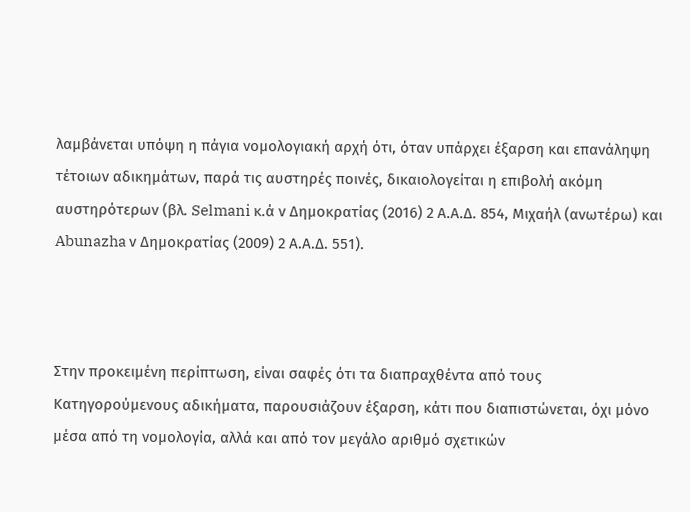λαμβάνεται υπόψη η πάγια νομολογιακή αρχή ότι, όταν υπάρχει έξαρση και επανάληψη τέτοιων αδικημάτων, παρά τις αυστηρές ποινές, δικαιολογείται η επιβολή ακόμη αυστηρότερων (βλ. Selmani κ.ά ν Δημοκρατίας (2016) 2 Α.Α.Δ. 854, Μιχαήλ (ανωτέρω) και Abunazha ν Δημοκρατίας (2009) 2 Α.Α.Δ. 551).



Στην προκειμένη περίπτωση, είναι σαφές ότι τα διαπραχθέντα από τους Κατηγορούμενους αδικήματα, παρουσιάζουν έξαρση, κάτι που διαπιστώνεται, όχι μόνο μέσα από τη νομολογία, αλλά και από τον μεγάλο αριθμό σχετικών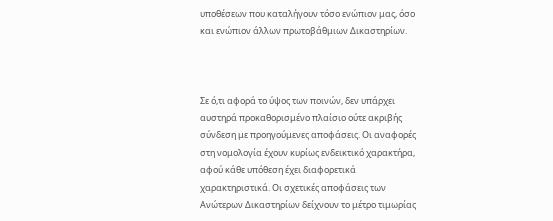υποθέσεων που καταλήγουν τόσο ενώπιον μας, όσο και ενώπιον άλλων πρωτοβάθμιων Δικαστηρίων.



Σε ό,τι αφορά το ύψος των ποινών, δεν υπάρχει αυστηρά προκαθορισμένο πλαίσιο ούτε ακριβής σύνδεση με προηγούμενες αποφάσεις. Οι αναφορές στη νομολογία έχουν κυρίως ενδεικτικό χαρακτήρα, αφού κάθε υπόθεση έχει διαφορετικά χαρακτηριστικά. Οι σχετικές αποφάσεις των Ανώτερων Δικαστηρίων δείχνουν το μέτρο τιμωρίας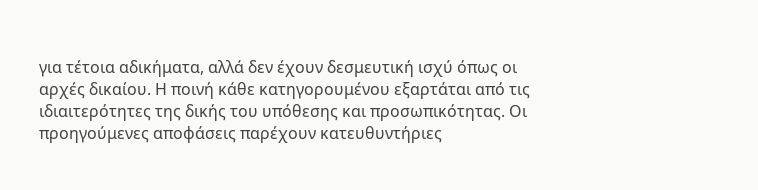για τέτοια αδικήματα, αλλά δεν έχουν δεσμευτική ισχύ όπως οι αρχές δικαίου. Η ποινή κάθε κατηγορουμένου εξαρτάται από τις ιδιαιτερότητες της δικής του υπόθεσης και προσωπικότητας. Οι προηγούμενες αποφάσεις παρέχουν κατευθυντήριες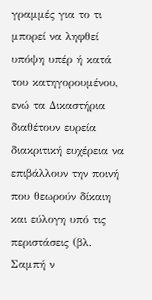γραμμές για το τι μπορεί να ληφθεί υπόψη υπέρ ή κατά του κατηγορουμένου, ενώ τα Δικαστήρια διαθέτουν ευρεία διακριτική ευχέρεια να επιβάλλουν την ποινή που θεωρούν δίκαιη και εύλογη υπό τις περιστάσεις (βλ. Σαμπή ν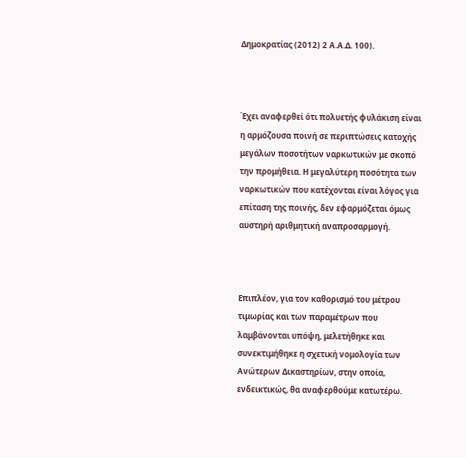Δημοκρατίας (2012) 2 Α.Α.Δ. 100).



Έχει αναφερθεί ότι πολυετής φυλάκιση είναι η αρμόζουσα ποινή σε περιπτώσεις κατοχής μεγάλων ποσοτήτων ναρκωτικών με σκοπό την προμήθεια. Η μεγαλύτερη ποσότητα των ναρκωτικών που κατέχονται είναι λόγος για επίταση της ποινής, δεν εφαρμόζεται όμως αυστηρή αριθμητική αναπροσαρμογή.



Επιπλέον, για τον καθορισμό του μέτρου τιμωρίας και των παραμέτρων που λαμβάνονται υπόψη, μελετήθηκε και συνεκτιμήθηκε η σχετική νομολογία των Ανώτερων Δικαστηρίων, στην οποία, ενδεικτικώς, θα αναφερθούμε κατωτέρω.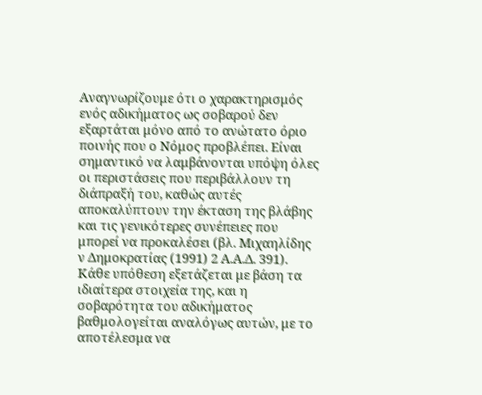Αναγνωρίζουμε ότι ο χαρακτηρισμός ενός αδικήματος ως σοβαρού δεν εξαρτάται μόνο από το ανώτατο όριο ποινής που ο Νόμος προβλέπει. Είναι σημαντικό να λαμβάνονται υπόψη όλες οι περιστάσεις που περιβάλλουν τη διάπραξή του, καθώς αυτές αποκαλύπτουν την έκταση της βλάβης και τις γενικότερες συνέπειες που μπορεί να προκαλέσει (βλ. Μιχαηλίδης ν Δημοκρατίας (1991) 2 Α.Α.Δ. 391). Κάθε υπόθεση εξετάζεται με βάση τα ιδιαίτερα στοιχεία της, και η σοβαρότητα του αδικήματος βαθμολογείται αναλόγως αυτών, με το αποτέλεσμα να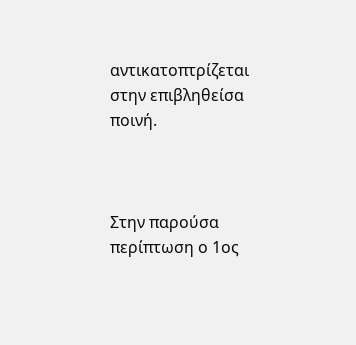αντικατοπτρίζεται στην επιβληθείσα ποινή.



Στην παρούσα περίπτωση ο 1ος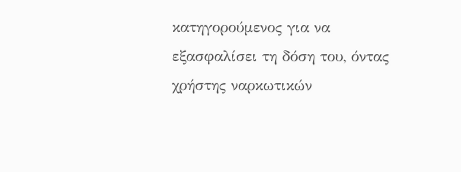κατηγορούμενος για να εξασφαλίσει τη δόση του, όντας χρήστης ναρκωτικών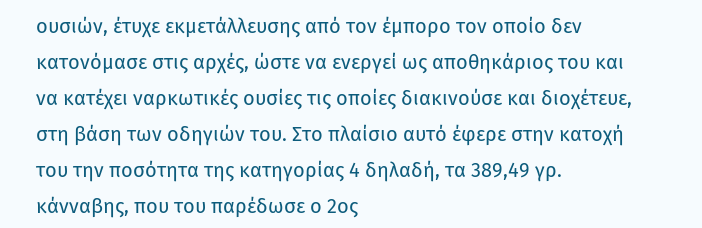ουσιών, έτυχε εκμετάλλευσης από τον έμπορο τον οποίο δεν κατονόμασε στις αρχές, ώστε να ενεργεί ως αποθηκάριος του και να κατέχει ναρκωτικές ουσίες τις οποίες διακινούσε και διοχέτευε, στη βάση των οδηγιών του. Στο πλαίσιο αυτό έφερε στην κατοχή του την ποσότητα της κατηγορίας 4 δηλαδή, τα 389,49 γρ. κάνναβης, που του παρέδωσε ο 2ος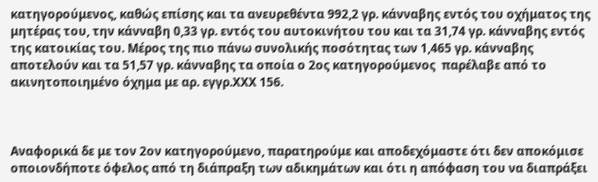κατηγορούμενος, καθώς επίσης και τα ανευρεθέντα 992,2 γρ. κάνναβης εντός του οχήματος της μητέρας του, την κάνναβη 0,33 γρ. εντός του αυτοκινήτου του και τα 31,74 γρ. κάνναβης εντός της κατοικίας του. Μέρος της πιο πάνω συνολικής ποσότητας των 1,465 γρ. κάνναβης αποτελούν και τα 51,57 γρ. κάνναβης τα οποία ο 2ος κατηγορούμενος  παρέλαβε από το ακινητοποιημένο όχημα με αρ. εγγρ.ΧΧΧ 156.



Αναφορικά δε με τον 2ον κατηγορούμενο, παρατηρούμε και αποδεχόμαστε ότι δεν αποκόμισε οποιονδήποτε όφελος από τη διάπραξη των αδικημάτων και ότι η απόφαση του να διαπράξει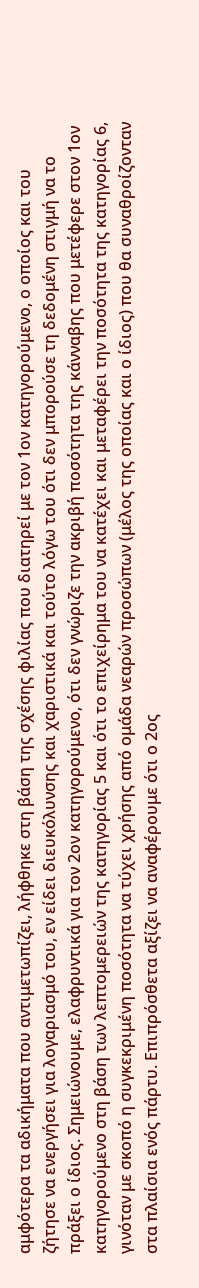αμφότερα τα αδικήματα που αντιμετωπίζει, λήφθηκε στη βάση της σχέσης φιλίας που διατηρεί με τον 1ον κατηγορούμενο, ο οποίος και του ζήτησε να ενεργήσει για λογαριασμό του, εν είδει διευκόλυνσης και χαριστικά και τούτο λόγω του ότι δεν μπορούσε τη δεδομένη στιγμή να το πράξει ο ίδιος. Σημειώνουμε, ελαφρυντικά για τον 2ον κατηγορούμενο, ότι δεν γνώριζε την ακριβή ποσότητα της κάνναβης που μετέφερε στον 1ον κατηγορούμενο στη βάση των λεπτομερειών της κατηγορίας 5 και ότι το επιχείρημα του να κατέχει και μεταφέρει την ποσότητα της κατηγορίας 6, γινόταν με σκοπό η συγκεκριμένη ποσότητα να τύχει χρήσης από ομάδα νεαρών προσώπων (μέλος της οποίας και ο ίδιος) που θα συναθροίζονταν στα πλαίσια ενός πάρτυ. Επιπρόσθετα αξίζει να αναφέρουμε ότι ο 2ος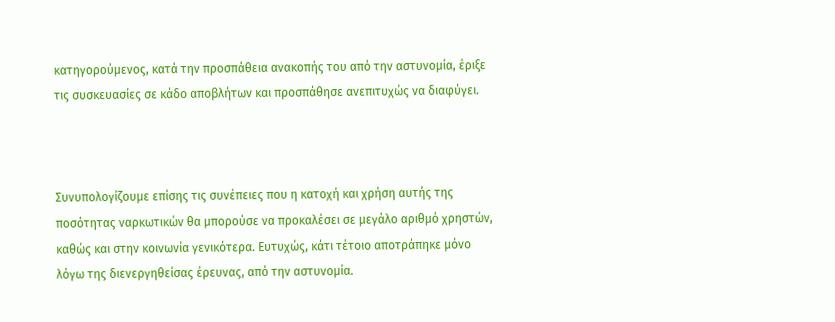κατηγορούμενος, κατά την προσπάθεια ανακοπής του από την αστυνομία, έριξε τις συσκευασίες σε κάδο αποβλήτων και προσπάθησε ανεπιτυχώς να διαφύγει.



Συνυπολογίζουμε επίσης τις συνέπειες που η κατοχή και χρήση αυτής της ποσότητας ναρκωτικών θα μπορούσε να προκαλέσει σε μεγάλο αριθμό χρηστών, καθώς και στην κοινωνία γενικότερα. Ευτυχώς, κάτι τέτοιο αποτράπηκε μόνο λόγω της διενεργηθείσας έρευνας, από την αστυνομία.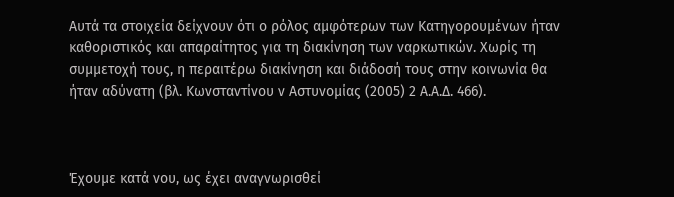Αυτά τα στοιχεία δείχνουν ότι ο ρόλος αμφότερων των Κατηγορουμένων ήταν καθοριστικός και απαραίτητος για τη διακίνηση των ναρκωτικών. Χωρίς τη συμμετοχή τους, η περαιτέρω διακίνηση και διάδοσή τους στην κοινωνία θα ήταν αδύνατη (βλ. Κωνσταντίνου ν Αστυνομίας (2005) 2 Α.Α.Δ. 466).



Έχουμε κατά νου, ως έχει αναγνωρισθεί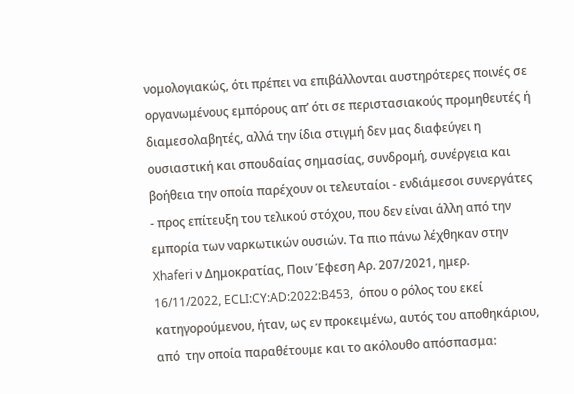νομολογιακώς, ότι πρέπει να επιβάλλονται αυστηρότερες ποινές σε οργανωμένους εμπόρους απ’ ότι σε περιστασιακούς προμηθευτές ή διαμεσολαβητές, αλλά την ίδια στιγμή δεν μας διαφεύγει η ουσιαστική και σπουδαίας σημασίας, συνδρομή, συνέργεια και  βοήθεια την οποία παρέχουν οι τελευταίοι - ενδιάμεσοι συνεργάτες - προς επίτευξη του τελικού στόχου, που δεν είναι άλλη από την εμπορία των ναρκωτικών ουσιών. Τα πιο πάνω λέχθηκαν στην Xhaferi ν Δημοκρατίας, Ποιν Έφεση Αρ. 207/2021, ημερ. 16/11/2022, ECLI:CY:AD:2022:B453,  όπου ο ρόλος του εκεί κατηγορούμενου, ήταν, ως εν προκειμένω, αυτός του αποθηκάριου, από  την οποία παραθέτουμε και το ακόλουθο απόσπασμα: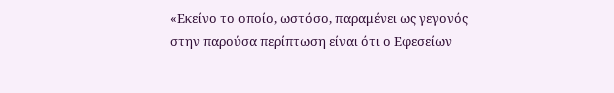«Εκείνο το οποίο, ωστόσο, παραμένει ως γεγονός στην παρούσα περίπτωση είναι ότι ο Εφεσείων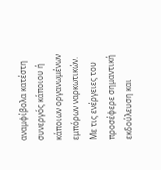αναμφίβολα κατέστη συνεργός κάποιου ή κάποιων οργανωμένων εμπόρων ναρκωτικών. Με τις ενέργειες του προσέφερε σημαντική εκδούλευση και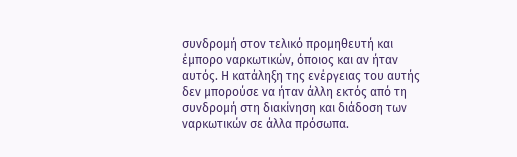συνδρομή στον τελικό προμηθευτή και έμπορο ναρκωτικών, όποιος και αν ήταν αυτός. Η κατάληξη της ενέργειας του αυτής δεν μπορούσε να ήταν άλλη εκτός από τη συνδρομή στη διακίνηση και διάδοση των ναρκωτικών σε άλλα πρόσωπα.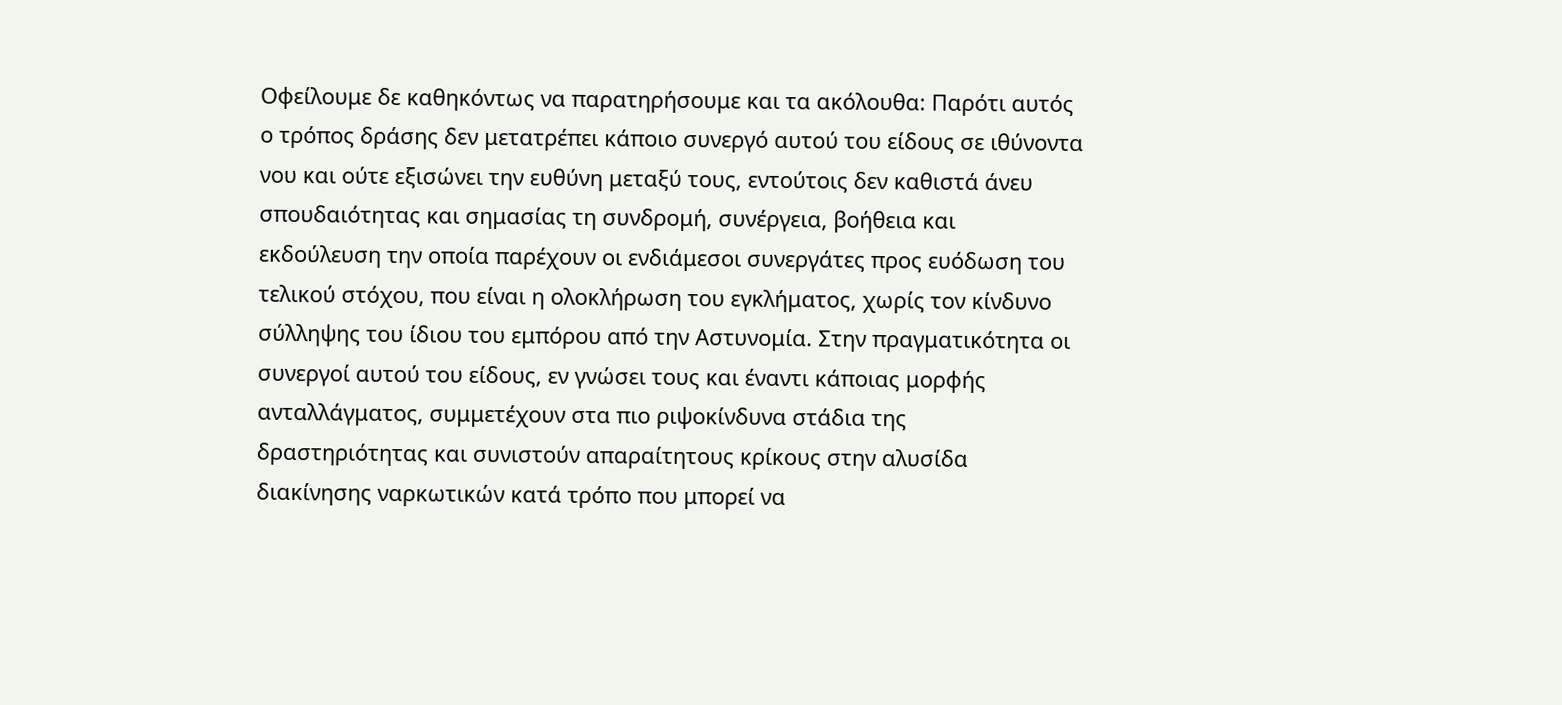Οφείλουμε δε καθηκόντως να παρατηρήσουμε και τα ακόλουθα: Παρότι αυτός ο τρόπος δράσης δεν μετατρέπει κάποιο συνεργό αυτού του είδους σε ιθύνοντα νου και ούτε εξισώνει την ευθύνη μεταξύ τους, εντούτοις δεν καθιστά άνευ σπουδαιότητας και σημασίας τη συνδρομή, συνέργεια, βοήθεια και εκδούλευση την οποία παρέχουν οι ενδιάμεσοι συνεργάτες προς ευόδωση του τελικού στόχου, που είναι η ολοκλήρωση του εγκλήματος, χωρίς τον κίνδυνο σύλληψης του ίδιου του εμπόρου από την Αστυνομία. Στην πραγματικότητα οι συνεργοί αυτού του είδους, εν γνώσει τους και έναντι κάποιας μορφής ανταλλάγματος, συμμετέχουν στα πιο ριψοκίνδυνα στάδια της δραστηριότητας και συνιστούν απαραίτητους κρίκους στην αλυσίδα διακίνησης ναρκωτικών κατά τρόπο που μπορεί να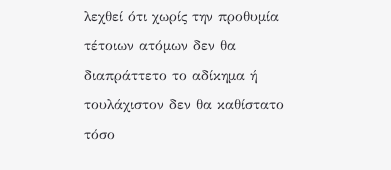λεχθεί ότι χωρίς την προθυμία τέτοιων ατόμων δεν θα διαπράττετο το αδίκημα ή τουλάχιστον δεν θα καθίστατο τόσο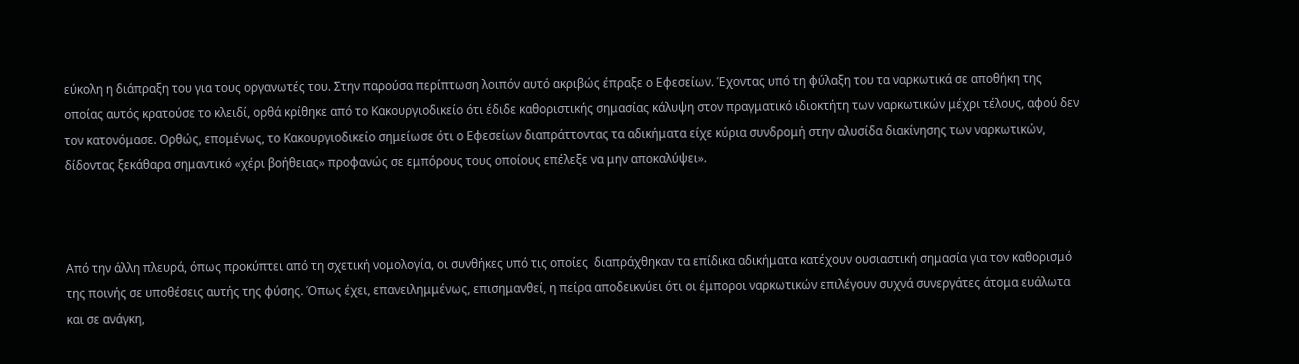εύκολη η διάπραξη του για τους οργανωτές του. Στην παρούσα περίπτωση λοιπόν αυτό ακριβώς έπραξε ο Εφεσείων. Έχοντας υπό τη φύλαξη του τα ναρκωτικά σε αποθήκη της οποίας αυτός κρατούσε το κλειδί, ορθά κρίθηκε από το Κακουργιοδικείο ότι έδιδε καθοριστικής σημασίας κάλυψη στον πραγματικό ιδιοκτήτη των ναρκωτικών μέχρι τέλους, αφού δεν τον κατονόμασε. Ορθώς, επομένως, το Κακουργιοδικείο σημείωσε ότι ο Εφεσείων διαπράττοντας τα αδικήματα είχε κύρια συνδρομή στην αλυσίδα διακίνησης των ναρκωτικών, δίδοντας ξεκάθαρα σημαντικό «χέρι βοήθειας» προφανώς σε εμπόρους τους οποίους επέλεξε να μην αποκαλύψει».



Από την άλλη πλευρά, όπως προκύπτει από τη σχετική νομολογία, οι συνθήκες υπό τις οποίες  διαπράχθηκαν τα επίδικα αδικήματα κατέχουν ουσιαστική σημασία για τον καθορισμό της ποινής σε υποθέσεις αυτής της φύσης. Όπως έχει, επανειλημμένως, επισημανθεί, η πείρα αποδεικνύει ότι οι έμποροι ναρκωτικών επιλέγουν συχνά συνεργάτες άτομα ευάλωτα και σε ανάγκη,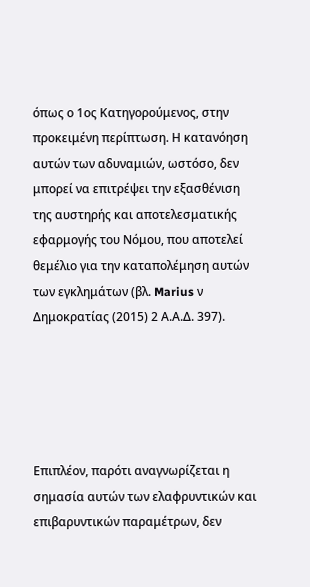όπως ο 1ος Κατηγορούμενος, στην προκειμένη περίπτωση. Η κατανόηση αυτών των αδυναμιών, ωστόσο, δεν μπορεί να επιτρέψει την εξασθένιση της αυστηρής και αποτελεσματικής εφαρμογής του Νόμου, που αποτελεί θεμέλιο για την καταπολέμηση αυτών των εγκλημάτων (βλ. Marius ν Δημοκρατίας (2015) 2 Α.Α.Δ. 397).





Επιπλέον, παρότι αναγνωρίζεται η σημασία αυτών των ελαφρυντικών και επιβαρυντικών παραμέτρων, δεν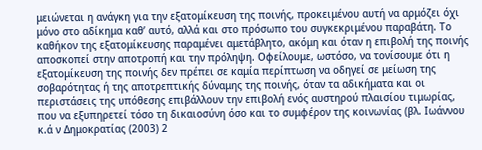μειώνεται η ανάγκη για την εξατομίκευση της ποινής, προκειμένου αυτή να αρμόζει όχι μόνο στο αδίκημα καθ’ αυτό, αλλά και στο πρόσωπο του συγκεκριμένου παραβάτη. Το καθήκον της εξατομίκευσης παραμένει αμετάβλητο, ακόμη και όταν η επιβολή της ποινής αποσκοπεί στην αποτροπή και την πρόληψη. Οφείλουμε, ωστόσο, να τονίσουμε ότι η εξατομίκευση της ποινής δεν πρέπει σε καμία περίπτωση να οδηγεί σε μείωση της σοβαρότητας ή της αποτρεπτικής δύναμης της ποινής, όταν τα αδικήματα και οι περιστάσεις της υπόθεσης επιβάλλουν την επιβολή ενός αυστηρού πλαισίου τιμωρίας, που να εξυπηρετεί τόσο τη δικαιοσύνη όσο και το συμφέρον της κοινωνίας (βλ. Ιωάννου κ.ά ν Δημοκρατίας (2003) 2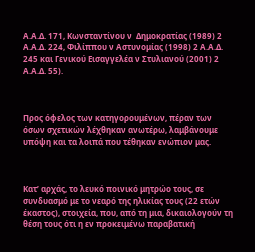Α.Α.Δ. 171, Κωνσταντίνου ν  Δημοκρατίας (1989) 2 Α.Α.Δ. 224, Φιλίππου ν Αστυνομίας (1998) 2 Α.Α.Δ. 245 και Γενικού Εισαγγελέα ν Στυλιανού (2001) 2 Α.Α.Δ. 55).



Προς όφελος των κατηγορουμένων, πέραν των όσων σχετικών λέχθηκαν ανωτέρω, λαμβάνουμε υπόψη και τα λοιπά που τέθηκαν ενώπιον μας.



Κατ’ αρχάς, το λευκό ποινικό μητρώο τους, σε συνδυασμό με το νεαρό της ηλικίας τους (22 ετών έκαστος), στοιχεία, που, από τη μια, δικαιολογούν τη θέση τους ότι η εν προκειμένω παραβατική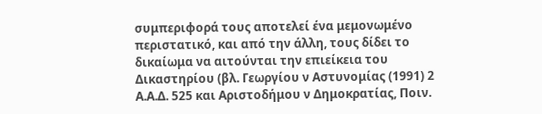συμπεριφορά τους αποτελεί ένα μεμονωμένο περιστατικό, και από την άλλη, τους δίδει το δικαίωμα να αιτούνται την επιείκεια του Δικαστηρίου (βλ. Γεωργίου ν Αστυνομίας (1991) 2 Α.Α.Δ. 525 και Αριστοδήμου ν Δημοκρατίας, Ποιν.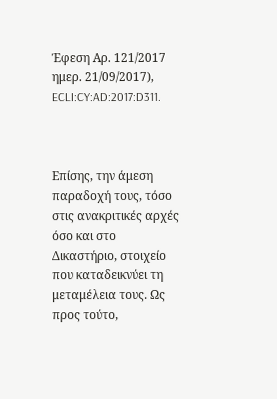Έφεση Αρ. 121/2017 ημερ. 21/09/2017), ECLI:CY:AD:2017:D311.



Επίσης, την άμεση παραδοχή τους, τόσο στις ανακριτικές αρχές όσο και στο Δικαστήριο, στοιχείο που καταδεικνύει τη μεταμέλεια τους. Ως προς τούτο,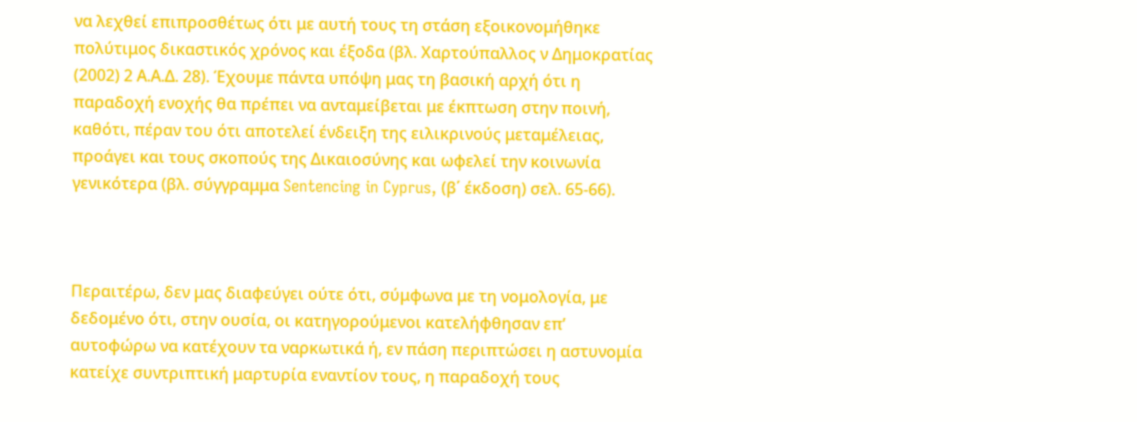να λεχθεί επιπροσθέτως ότι με αυτή τους τη στάση εξοικονομήθηκε πολύτιμος δικαστικός χρόνος και έξοδα (βλ. Χαρτούπαλλος ν Δημοκρατίας (2002) 2 Α.Α.Δ. 28). Έχουμε πάντα υπόψη μας τη βασική αρχή ότι η παραδοχή ενοχής θα πρέπει να ανταμείβεται με έκπτωση στην ποινή, καθότι, πέραν του ότι αποτελεί ένδειξη της ειλικρινούς μεταμέλειας, προάγει και τους σκοπούς της Δικαιοσύνης και ωφελεί την κοινωνία γενικότερα (βλ. σύγγραμμα Sentencing in Cyprus, (β΄ έκδοση) σελ. 65-66).



Περαιτέρω, δεν μας διαφεύγει ούτε ότι, σύμφωνα με τη νομολογία, με δεδομένο ότι, στην ουσία, οι κατηγορούμενοι κατελήφθησαν επ’ αυτοφώρω να κατέχουν τα ναρκωτικά ή, εν πάση περιπτώσει η αστυνομία κατείχε συντριπτική μαρτυρία εναντίον τους, η παραδοχή τους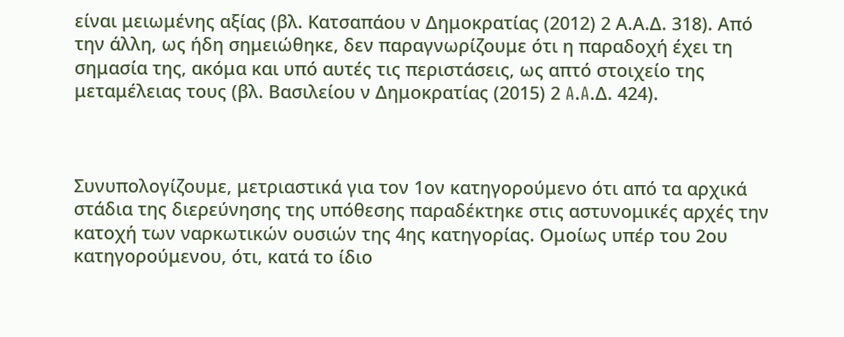είναι μειωμένης αξίας (βλ. Κατσαπάου ν Δημοκρατίας (2012) 2 Α.Α.Δ. 318). Από την άλλη, ως ήδη σημειώθηκε, δεν παραγνωρίζουμε ότι η παραδοχή έχει τη σημασία της, ακόμα και υπό αυτές τις περιστάσεις, ως απτό στοιχείο της μεταμέλειας τους (βλ. Βασιλείου ν Δημοκρατίας (2015) 2 A.A.Δ. 424).



Συνυπολογίζουμε, μετριαστικά για τον 1ον κατηγορούμενο ότι από τα αρχικά στάδια της διερεύνησης της υπόθεσης παραδέκτηκε στις αστυνομικές αρχές την κατοχή των ναρκωτικών ουσιών της 4ης κατηγορίας. Ομοίως υπέρ του 2ου κατηγορούμενου, ότι, κατά το ίδιο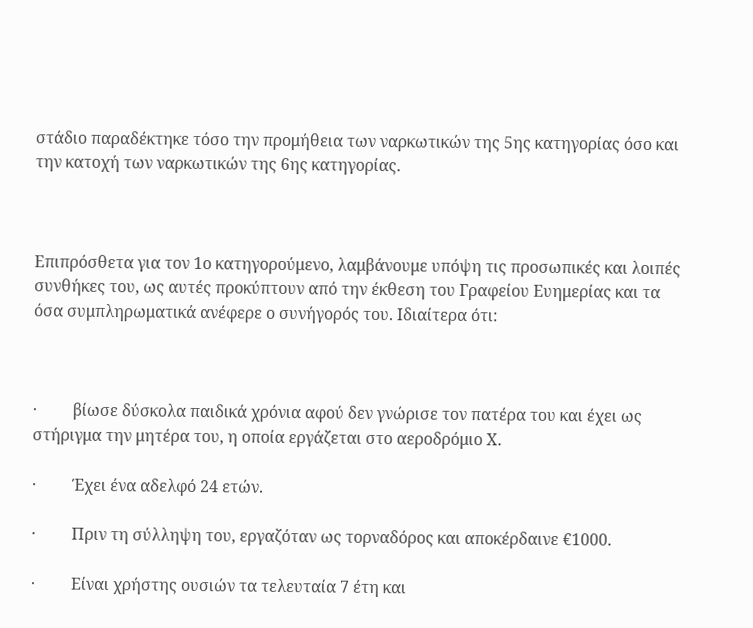στάδιο παραδέκτηκε τόσο την προμήθεια των ναρκωτικών της 5ης κατηγορίας όσο και την κατοχή των ναρκωτικών της 6ης κατηγορίας.



Επιπρόσθετα για τον 1ο κατηγορούμενο, λαμβάνουμε υπόψη τις προσωπικές και λοιπές συνθήκες του, ως αυτές προκύπτουν από την έκθεση του Γραφείου Ευημερίας και τα όσα συμπληρωματικά ανέφερε ο συνήγορός του. Ιδιαίτερα ότι:



·         βίωσε δύσκολα παιδικά χρόνια αφού δεν γνώρισε τον πατέρα του και έχει ως στήριγμα την μητέρα του, η οποία εργάζεται στο αεροδρόμιο Χ.

·         Έχει ένα αδελφό 24 ετών.

·         Πριν τη σύλληψη του, εργαζόταν ως τορναδόρος και αποκέρδαινε €1000.

·         Είναι χρήστης ουσιών τα τελευταία 7 έτη και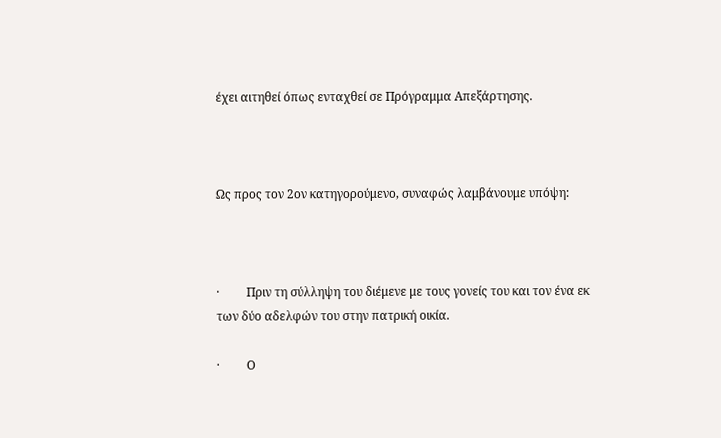έχει αιτηθεί όπως ενταχθεί σε Πρόγραμμα Απεξάρτησης.



Ως προς τον 2ον κατηγορούμενο, συναφώς λαμβάνουμε υπόψη:



·         Πριν τη σύλληψη του διέμενε με τους γονείς του και τον ένα εκ των δύο αδελφών του στην πατρική οικία.

·         Ο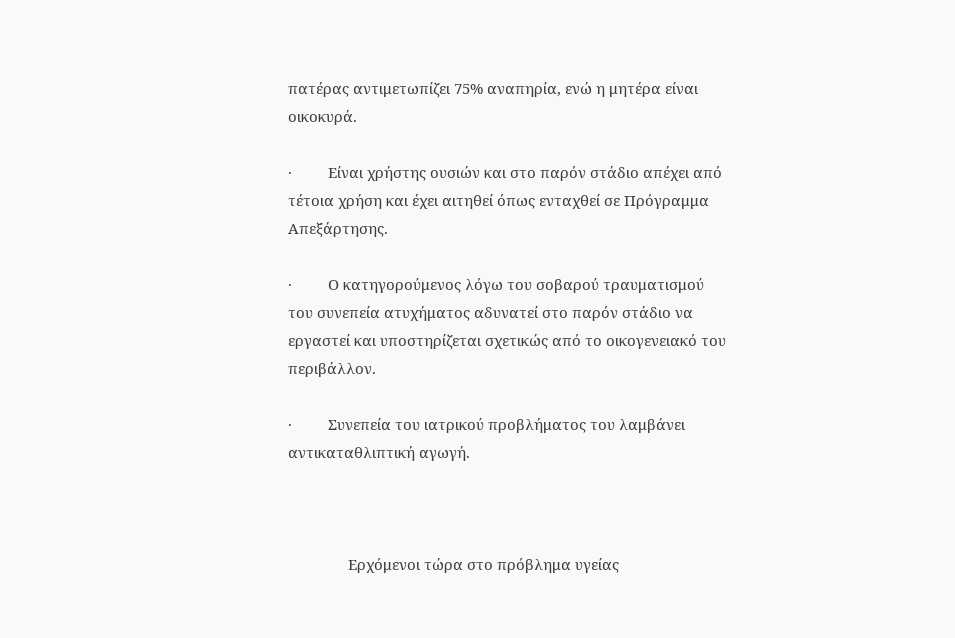πατέρας αντιμετωπίζει 75% αναπηρία, ενώ η μητέρα είναι οικοκυρά.

·         Είναι χρήστης ουσιών και στο παρόν στάδιο απέχει από τέτοια χρήση και έχει αιτηθεί όπως ενταχθεί σε Πρόγραμμα Απεξάρτησης.

·         Ο κατηγορούμενος λόγω του σοβαρού τραυματισμού του συνεπεία ατυχήματος αδυνατεί στο παρόν στάδιο να εργαστεί και υποστηρίζεται σχετικώς από το οικογενειακό του περιβάλλον.

·         Συνεπεία του ιατρικού προβλήματος του λαμβάνει αντικαταθλιπτική αγωγή.



               Ερχόμενοι τώρα στο πρόβλημα υγείας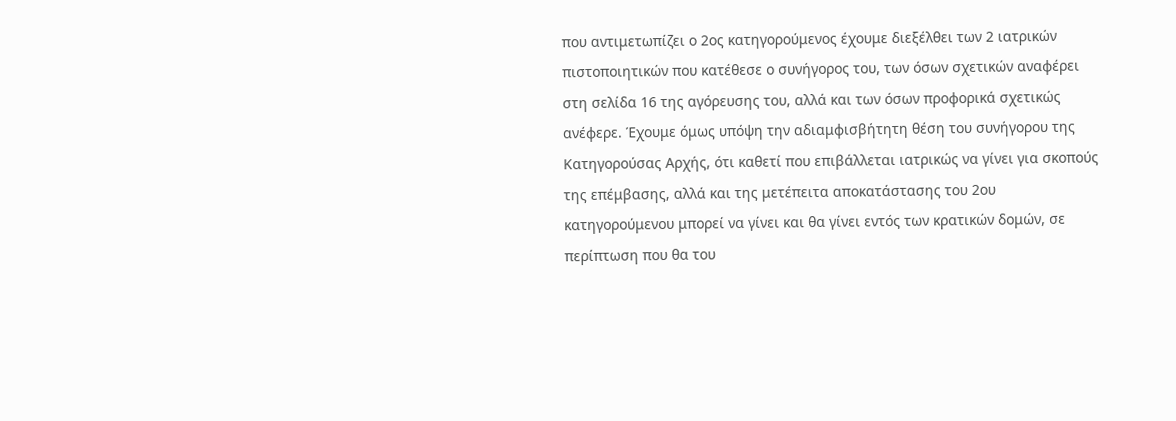που αντιμετωπίζει ο 2ος κατηγορούμενος έχουμε διεξέλθει των 2 ιατρικών πιστοποιητικών που κατέθεσε ο συνήγορος του, των όσων σχετικών αναφέρει στη σελίδα 16 της αγόρευσης του, αλλά και των όσων προφορικά σχετικώς ανέφερε. Έχουμε όμως υπόψη την αδιαμφισβήτητη θέση του συνήγορου της Κατηγορούσας Αρχής, ότι καθετί που επιβάλλεται ιατρικώς να γίνει για σκοπούς της επέμβασης, αλλά και της μετέπειτα αποκατάστασης του 2ου κατηγορούμενου μπορεί να γίνει και θα γίνει εντός των κρατικών δομών, σε περίπτωση που θα του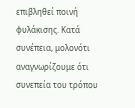επιβληθεί ποινή φυλάκισης. Κατά συνέπεια, μολονότι αναγνωρίζουμε ότι συνεπεία του τρόπου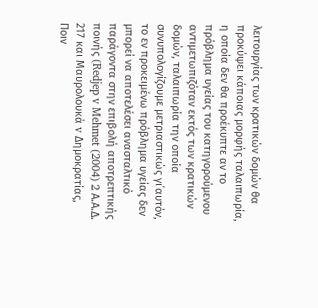λειτουργίας των κρατικών δομών θα προκύψει κάποιας μορφής ταλαιπωρία, η οποία δεν θα προέκυπτε αν το πρόβλημα υγείας του κατηγορούμενου αντιμετωπιζόταν εκτός των κρατικών δομών, ταλαιπωρία την οποία συνυπολογίζουμε μετριαστικώς γι΄αυτόν, το εν προκειμένω πρόβλημα υγείας δεν μπορεί να αποτελέσει ανασταλτικό παράγοντα στην επιβολή αποτρεπτικής ποινής (Redjep v Mehmet (2004) 2 Α.Α.Δ. 217 και Μαυρολουκά v Δημοκρατίας, Ποιν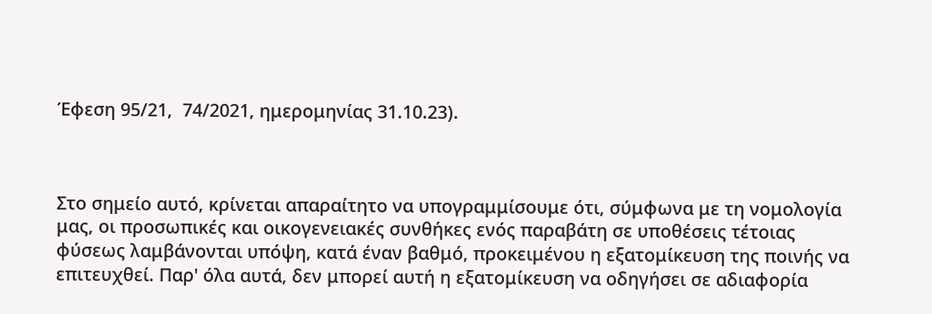Έφεση 95/21,  74/2021, ημερομηνίας 31.10.23).



Στο σημείο αυτό, κρίνεται απαραίτητο να υπογραμμίσουμε ότι, σύμφωνα με τη νομολογία μας, οι προσωπικές και οικογενειακές συνθήκες ενός παραβάτη σε υποθέσεις τέτοιας φύσεως λαμβάνονται υπόψη, κατά έναν βαθμό, προκειμένου η εξατομίκευση της ποινής να  επιτευχθεί. Παρ' όλα αυτά, δεν μπορεί αυτή η εξατομίκευση να οδηγήσει σε αδιαφορία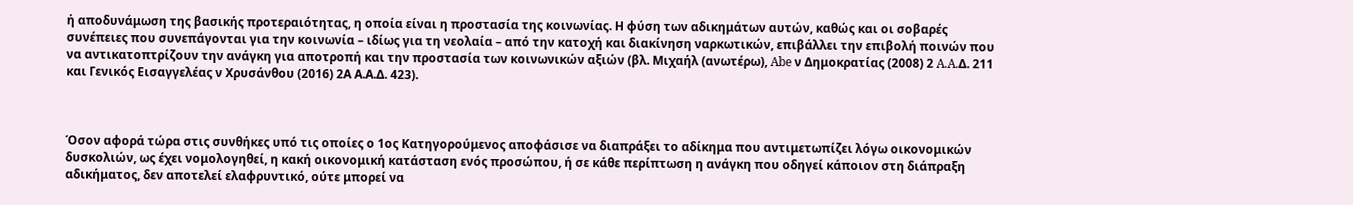ή αποδυνάμωση της βασικής προτεραιότητας, η οποία είναι η προστασία της κοινωνίας. Η φύση των αδικημάτων αυτών, καθώς και οι σοβαρές συνέπειες που συνεπάγονται για την κοινωνία – ιδίως για τη νεολαία – από την κατοχή και διακίνηση ναρκωτικών, επιβάλλει την επιβολή ποινών που να αντικατοπτρίζουν την ανάγκη για αποτροπή και την προστασία των κοινωνικών αξιών (βλ. Μιχαήλ (ανωτέρω), Abe ν Δημοκρατίας (2008) 2 A.A.Δ. 211 και Γενικός Εισαγγελέας ν Χρυσάνθου (2016) 2Α Α.Α.Δ. 423).



Όσον αφορά τώρα στις συνθήκες υπό τις οποίες ο 1ος Κατηγορούμενος αποφάσισε να διαπράξει το αδίκημα που αντιμετωπίζει λόγω οικονομικών δυσκολιών, ως έχει νομολογηθεί, η κακή οικονομική κατάσταση ενός προσώπου, ή σε κάθε περίπτωση η ανάγκη που οδηγεί κάποιον στη διάπραξη αδικήματος, δεν αποτελεί ελαφρυντικό, ούτε μπορεί να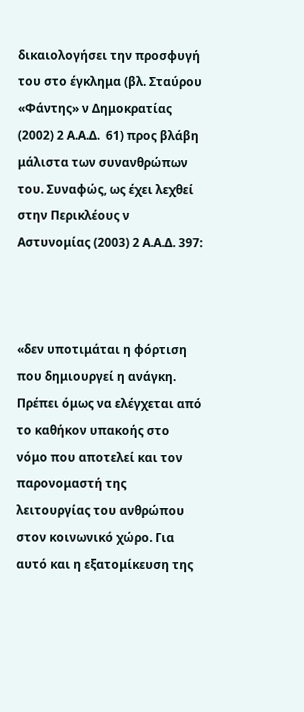δικαιολογήσει την προσφυγή του στο έγκλημα (βλ. Σταύρου «Φάντης» ν Δημοκρατίας (2002) 2 Α.Α.Δ.  61) προς βλάβη μάλιστα των συνανθρώπων του. Συναφώς, ως έχει λεχθεί στην Περικλέους ν Αστυνομίας (2003) 2 Α.Α.Δ. 397:



«δεν υποτιμάται η φόρτιση που δημιουργεί η ανάγκη. Πρέπει όμως να ελέγχεται από το καθήκον υπακοής στο νόμο που αποτελεί και τον παρονομαστή της λειτουργίας του ανθρώπου στον κοινωνικό χώρο. Για αυτό και η εξατομίκευση της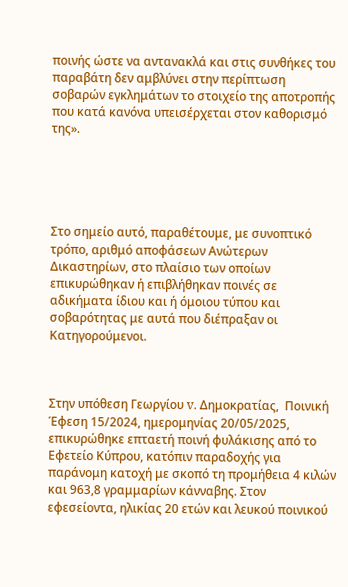ποινής ώστε να αντανακλά και στις συνθήκες του παραβάτη δεν αμβλύνει στην περίπτωση σοβαρών εγκλημάτων το στοιχείο της αποτροπής που κατά κανόνα υπεισέρχεται στον καθορισμό της».





Στο σημείο αυτό, παραθέτουμε, με συνοπτικό τρόπο, αριθμό αποφάσεων Ανώτερων Δικαστηρίων, στο πλαίσιο των οποίων επικυρώθηκαν ή επιβλήθηκαν ποινές σε αδικήματα ίδιου και ή όμοιου τύπου και σοβαρότητας με αυτά που διέπραξαν οι Κατηγορούμενοι.



Στην υπόθεση Γεωργίου v. Δημοκρατίας,  Ποινική Έφεση 15/2024, ημερομηνίας 20/05/2025, επικυρώθηκε επταετή ποινή φυλάκισης από το Εφετείο Κύπρου, κατόπιν παραδοχής για παράνομη κατοχή με σκοπό τη προμήθεια 4 κιλών και 963,8 γραμμαρίων κάνναβης. Στον εφεσείοντα, ηλικίας 20 ετών και λευκού ποινικού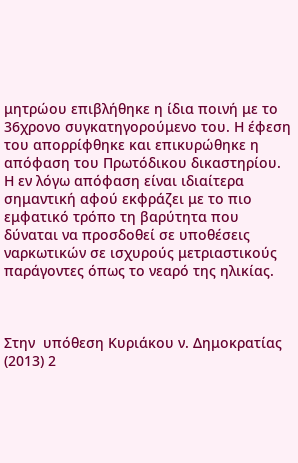μητρώου επιβλήθηκε η ίδια ποινή με το 36χρονο συγκατηγορούμενο του. Η έφεση του απορρίφθηκε και επικυρώθηκε η απόφαση του Πρωτόδικου δικαστηρίου. Η εν λόγω απόφαση είναι ιδιαίτερα σημαντική αφού εκφράζει με το πιο εμφατικό τρόπο τη βαρύτητα που δύναται να προσδοθεί σε υποθέσεις ναρκωτικών σε ισχυρούς μετριαστικούς παράγοντες όπως το νεαρό της ηλικίας.



Στην  υπόθεση Κυριάκου ν. Δημοκρατίας (2013) 2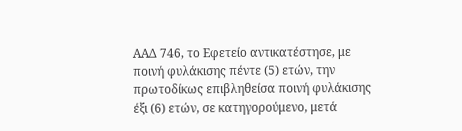ΑΑΔ 746, το Εφετείο αντικατέστησε, με ποινή φυλάκισης πέντε (5) ετών, την πρωτοδίκως επιβληθείσα ποινή φυλάκισης έξι (6) ετών, σε κατηγορούμενο, μετά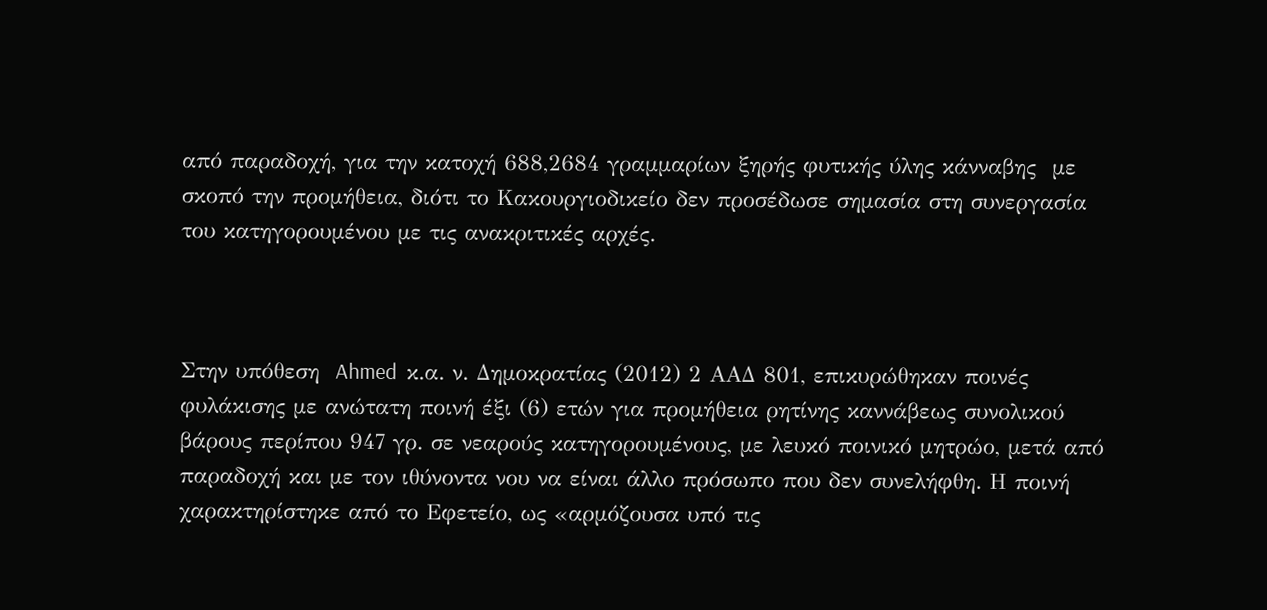από παραδοχή, για την κατοχή 688,2684 γραμμαρίων ξηρής φυτικής ύλης κάνναβης  με σκοπό την προμήθεια, διότι το Κακουργιοδικείο δεν προσέδωσε σημασία στη συνεργασία του κατηγορουμένου με τις ανακριτικές αρχές.



Στην υπόθεση  Ahmed  κ.α. ν. Δημοκρατίας (2012) 2 ΑΑΔ 801, επικυρώθηκαν ποινές φυλάκισης με ανώτατη ποινή έξι (6) ετών για προμήθεια ρητίνης καννάβεως συνολικού βάρους περίπου 947 γρ. σε νεαρούς κατηγορουμένους, με λευκό ποινικό μητρώο, μετά από παραδοχή και με τον ιθύνοντα νου να είναι άλλο πρόσωπο που δεν συνελήφθη. Η ποινή χαρακτηρίστηκε από το Εφετείο, ως «αρμόζουσα υπό τις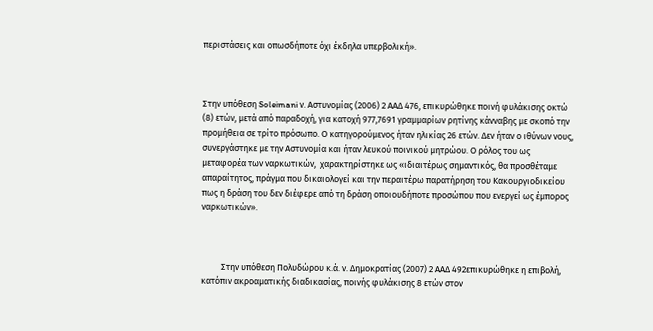περιστάσεις και οπωσδήποτε όχι έκδηλα υπερβολική».



Στην υπόθεση Soleimani ν. Αστυνομίας (2006) 2 ΑΑΔ 476, επικυρώθηκε ποινή φυλάκισης οκτώ (8) ετών, μετά από παραδοχή, για κατοχή 977,7691 γραμμαρίων ρητίνης κάνναβης με σκοπό την προμήθεια σε τρίτο πρόσωπο. Ο κατηγορούμενος ήταν ηλικίας 26 ετών. Δεν ήταν ο ιθύνων νους, συνεργάστηκε με την Αστυνομία και ήταν λευκού ποινικού μητρώου. Ο ρόλος του ως μεταφορέα των ναρκωτικών,  χαρακτηρίστηκε ως «ιδιαιτέρως σημαντικός, θα προσθέταμε απαραίτητος, πράγμα που δικαιολογεί και την περαιτέρω παρατήρηση του Κακουργιοδικείου πως η δράση του δεν διέφερε από τη δράση οποιουδήποτε προσώπου που ενεργεί ως έμπορος ναρκωτικών».



          Στην υπόθεση Πολυδώρου κ.ά. ν. Δημοκρατίας (2007) 2 ΑΑΔ 492επικυρώθηκε η επιβολή, κατόπιν ακροαματικής διαδικασίας, ποινής φυλάκισης 8 ετών στον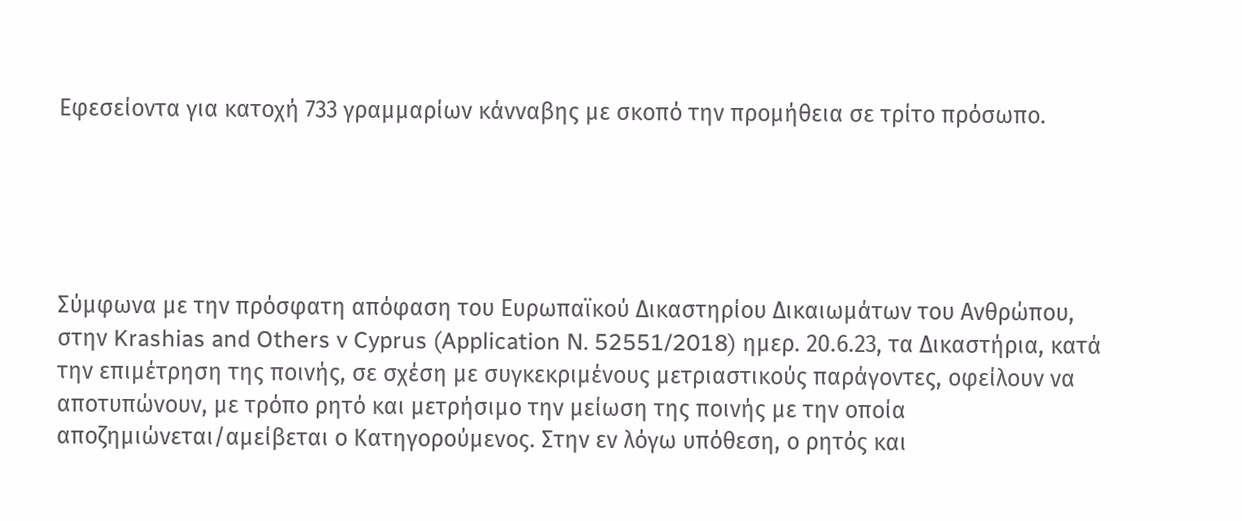Εφεσείοντα για κατοχή 733 γραμμαρίων κάνναβης με σκοπό την προμήθεια σε τρίτο πρόσωπο.





Σύμφωνα με την πρόσφατη απόφαση του Ευρωπαϊκού Δικαστηρίου Δικαιωμάτων του Ανθρώπου, στην Krashias and Others v Cyprus (Application N. 52551/2018) ημερ. 20.6.23, τα Δικαστήρια, κατά την επιμέτρηση της ποινής, σε σχέση με συγκεκριμένους μετριαστικούς παράγοντες, οφείλουν να αποτυπώνουν, με τρόπο ρητό και μετρήσιμο την μείωση της ποινής με την οποία αποζημιώνεται/αμείβεται ο Κατηγορούμενος. Στην εν λόγω υπόθεση, ο ρητός και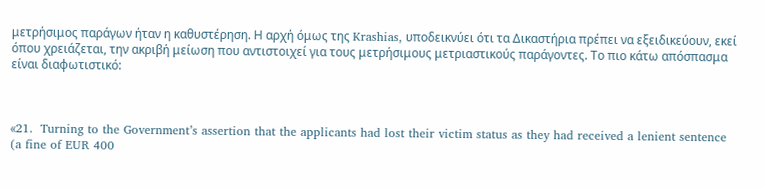μετρήσιμος παράγων ήταν η καθυστέρηση. Η αρχή όμως της Krashias, υποδεικνύει ότι τα Δικαστήρια πρέπει να εξειδικεύουν, εκεί όπου χρειάζεται, την ακριβή μείωση που αντιστοιχεί για τους μετρήσιμους μετριαστικούς παράγοντες. Το πιο κάτω απόσπασμα είναι διαφωτιστικό:



«21.  Turning to the Government’s assertion that the applicants had lost their victim status as they had received a lenient sentence (a fine of EUR 400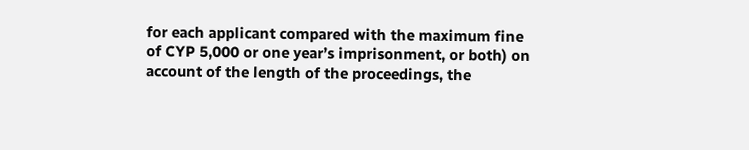for each applicant compared with the maximum fine of CYP 5,000 or one year’s imprisonment, or both) on account of the length of the proceedings, the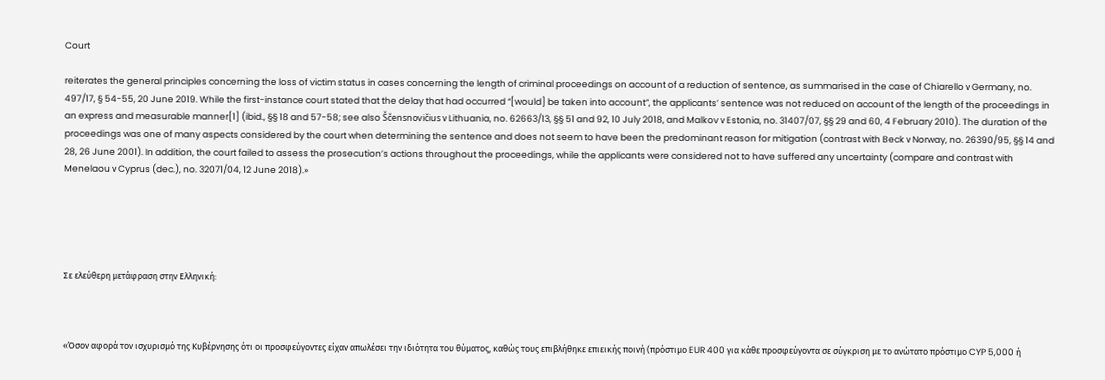Court

reiterates the general principles concerning the loss of victim status in cases concerning the length of criminal proceedings on account of a reduction of sentence, as summarised in the case of Chiarello ν Germany, no. 497/17, § 54-55, 20 June 2019. While the first-instance court stated that the delay that had occurred “[would] be taken into account”, the applicants’ sentence was not reduced on account of the length of the proceedings in an express and measurable manner[1] (ibid., §§ 18 and 57-58; see also Ščensnovičius ν Lithuania, no. 62663/13, §§ 51 and 92, 10 July 2018, and Malkov ν Estonia, no. 31407/07, §§ 29 and 60, 4 February 2010). The duration of the proceedings was one of many aspects considered by the court when determining the sentence and does not seem to have been the predominant reason for mitigation (contrast with Beck ν Norway, no. 26390/95, §§ 14 and 28, 26 June 2001). In addition, the court failed to assess the prosecution’s actions throughout the proceedings, while the applicants were considered not to have suffered any uncertainty (compare and contrast with Menelaou ν Cyprus (dec.), no. 32071/04, 12 June 2018).»





Σε ελεύθερη μετάφραση στην Ελληνική:



«Όσον αφορά τον ισχυρισμό της Κυβέρνησης ότι οι προσφεύγοντες είχαν απωλέσει την ιδιότητα του θύματος, καθώς τους επιβλήθηκε επιεικής ποινή (πρόστιμο EUR 400 για κάθε προσφεύγοντα σε σύγκριση με το ανώτατο πρόστιμο CYP 5,000 ή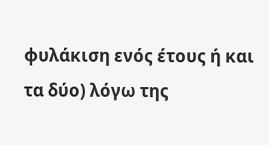φυλάκιση ενός έτους ή και τα δύο) λόγω της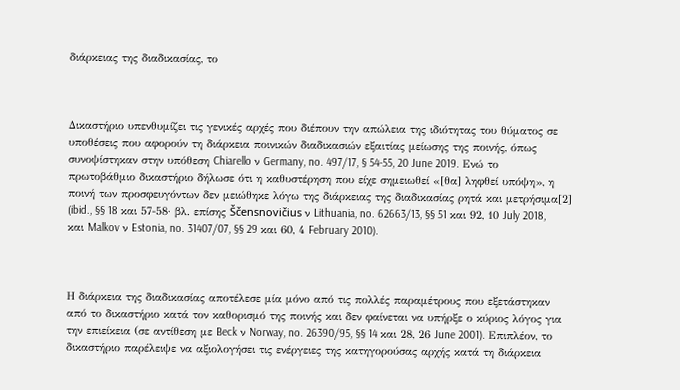διάρκειας της διαδικασίας, το



Δικαστήριο υπενθυμίζει τις γενικές αρχές που διέπουν την απώλεια της ιδιότητας του θύματος σε υποθέσεις που αφορούν τη διάρκεια ποινικών διαδικασιών εξαιτίας μείωσης της ποινής, όπως συνοψίστηκαν στην υπόθεση Chiarello ν Germany, no. 497/17, § 54-55, 20 June 2019. Ενώ το πρωτοβάθμιο δικαστήριο δήλωσε ότι η καθυστέρηση που είχε σημειωθεί «[θα] ληφθεί υπόψη», η ποινή των προσφευγόντων δεν μειώθηκε λόγω της διάρκειας της διαδικασίας ρητά και μετρήσιμα[2] (ibid., §§ 18 και 57-58· βλ. επίσης Ščensnovičius ν Lithuania, no. 62663/13, §§ 51 και 92, 10 July 2018, και Malkov ν Estonia, no. 31407/07, §§ 29 και 60, 4 February 2010).



Η διάρκεια της διαδικασίας αποτέλεσε μία μόνο από τις πολλές παραμέτρους που εξετάστηκαν από το δικαστήριο κατά τον καθορισμό της ποινής και δεν φαίνεται να υπήρξε ο κύριος λόγος για την επιείκεια (σε αντίθεση με Beck ν Norway, no. 26390/95, §§ 14 και 28, 26 June 2001). Επιπλέον, το δικαστήριο παρέλειψε να αξιολογήσει τις ενέργειες της κατηγορούσας αρχής κατά τη διάρκεια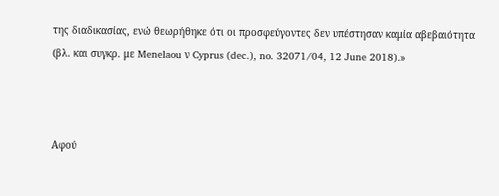της διαδικασίας, ενώ θεωρήθηκε ότι οι προσφεύγοντες δεν υπέστησαν καμία αβεβαιότητα (βλ. και συγκρ. με Menelaou ν Cyprus (dec.), no. 32071/04, 12 June 2018).»



Αφού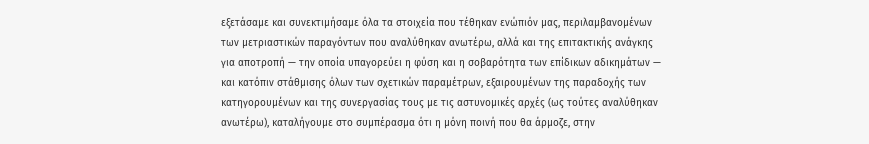εξετάσαμε και συνεκτιμήσαμε όλα τα στοιχεία που τέθηκαν ενώπιόν μας, περιλαμβανομένων των μετριαστικών παραγόντων που αναλύθηκαν ανωτέρω, αλλά και της επιτακτικής ανάγκης για αποτροπή — την οποία υπαγορεύει η φύση και η σοβαρότητα των επίδικων αδικημάτων — και κατόπιν στάθμισης όλων των σχετικών παραμέτρων, εξαιρουμένων της παραδοχής των κατηγορουμένων και της συνεργασίας τους με τις αστυνομικές αρχές (ως τούτες αναλύθηκαν ανωτέρω), καταλήγουμε στο συμπέρασμα ότι η μόνη ποινή που θα άρμοζε, στην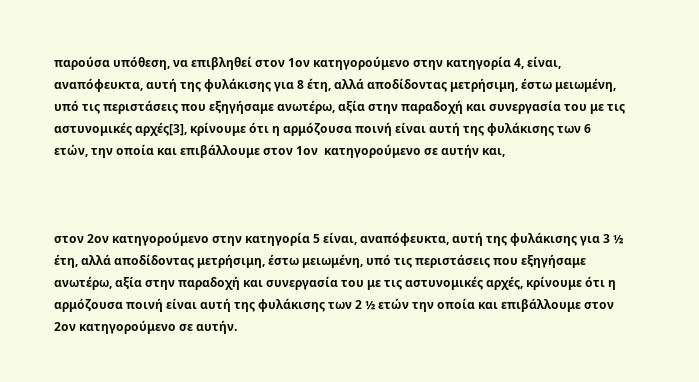παρούσα υπόθεση, να επιβληθεί στον 1ον κατηγορούμενο στην κατηγορία 4, είναι, αναπόφευκτα, αυτή της φυλάκισης για 8 έτη, αλλά αποδίδοντας μετρήσιμη, έστω μειωμένη, υπό τις περιστάσεις που εξηγήσαμε ανωτέρω, αξία στην παραδοχή και συνεργασία του με τις αστυνομικές αρχές[3], κρίνουμε ότι η αρμόζουσα ποινή είναι αυτή της φυλάκισης των 6 ετών, την οποία και επιβάλλουμε στον 1ον  κατηγορούμενο σε αυτήν και,



στον 2ον κατηγορούμενο στην κατηγορία 5 είναι, αναπόφευκτα, αυτή της φυλάκισης για 3 ½ έτη, αλλά αποδίδοντας μετρήσιμη, έστω μειωμένη, υπό τις περιστάσεις που εξηγήσαμε ανωτέρω, αξία στην παραδοχή και συνεργασία του με τις αστυνομικές αρχές, κρίνουμε ότι η αρμόζουσα ποινή είναι αυτή της φυλάκισης των 2 ½ ετών την οποία και επιβάλλουμε στον 2ον κατηγορούμενο σε αυτήν.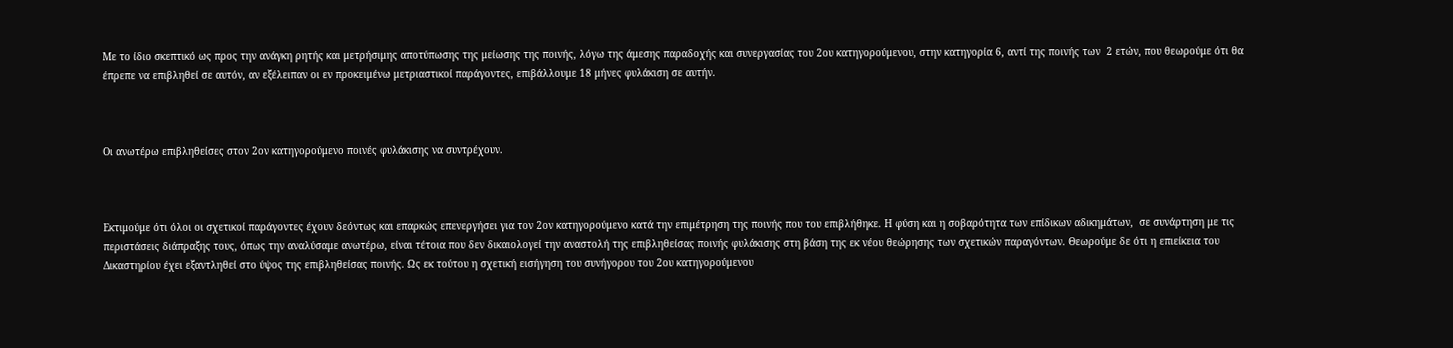Με το ίδιο σκεπτικό ως προς την ανάγκη ρητής και μετρήσιμης αποτύπωσης της μείωσης της ποινής, λόγω της άμεσης παραδοχής και συνεργασίας του 2ου κατηγορούμενου, στην κατηγορία 6, αντί της ποινής των  2 ετών, που θεωρούμε ότι θα έπρεπε να επιβληθεί σε αυτόν, αν εξέλειπαν οι εν προκειμένω μετριαστικοί παράγοντες, επιβάλλουμε 18 μήνες φυλάκιση σε αυτήν.



Οι ανωτέρω επιβληθείσες στον 2ον κατηγορούμενο ποινές φυλάκισης να συντρέχουν.



Εκτιμούμε ότι όλοι οι σχετικοί παράγοντες έχουν δεόντως και επαρκώς επενεργήσει για τον 2ον κατηγορούμενο κατά την επιμέτρηση της ποινής που του επιβλήθηκε. Η φύση και η σοβαρότητα των επίδικων αδικημάτων,  σε συνάρτηση με τις περιστάσεις διάπραξης τους, όπως την αναλύσαμε ανωτέρω, είναι τέτοια που δεν δικαιολογεί την αναστολή της επιβληθείσας ποινής φυλάκισης στη βάση της εκ νέου θεώρησης των σχετικών παραγόντων. Θεωρούμε δε ότι η επιείκεια του Δικαστηρίου έχει εξαντληθεί στο ύψος της επιβληθείσας ποινής. Ως εκ τούτου η σχετική εισήγηση του συνήγορου του 2ου κατηγορούμενου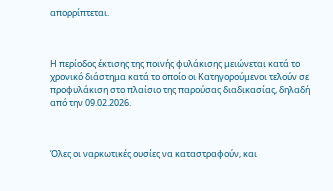απορρίπτεται.



Η περίοδος έκτισης της ποινής φυλάκισης μειώνεται κατά το χρονικό διάστημα κατά το οποίο οι Κατηγορούμενοι τελούν σε προφυλάκιση στο πλαίσιο της παρούσας διαδικασίας, δηλαδή από την 09.02.2026.



Όλες οι ναρκωτικές ουσίες να καταστραφούν, και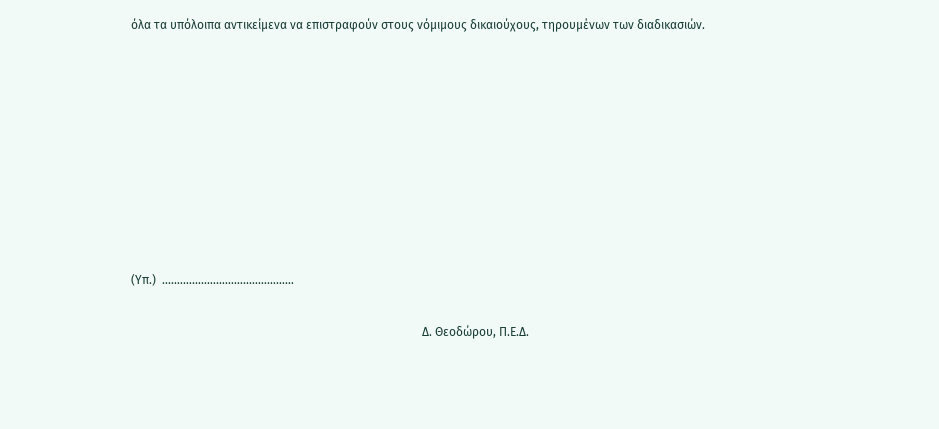όλα τα υπόλοιπα αντικείμενα να επιστραφούν στους νόμιμους δικαιούχους, τηρουμένων των διαδικασιών.









(Υπ.)  .…………..…………..……………

                                                                                                 Δ. Θεοδώρου, Π.Ε.Δ.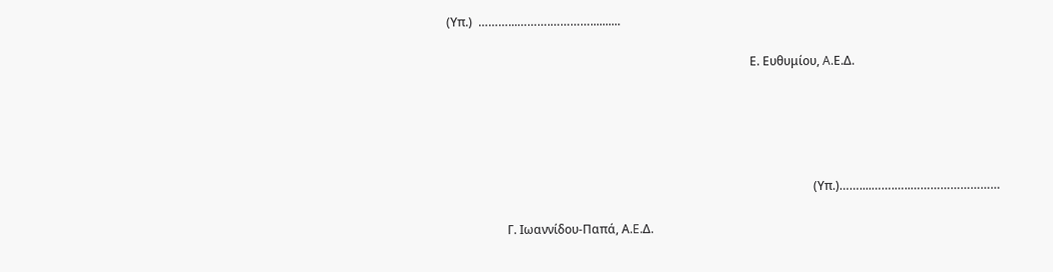(Υπ.)  ………...……….…………..........

                                                                                                     Ε. Ευθυμίου, A.Ε.Δ.





                                                                                                                          (Υπ.)……....…….…..………………………

                    Γ. Ιωαννίδου-Παπά, Α.E.Δ.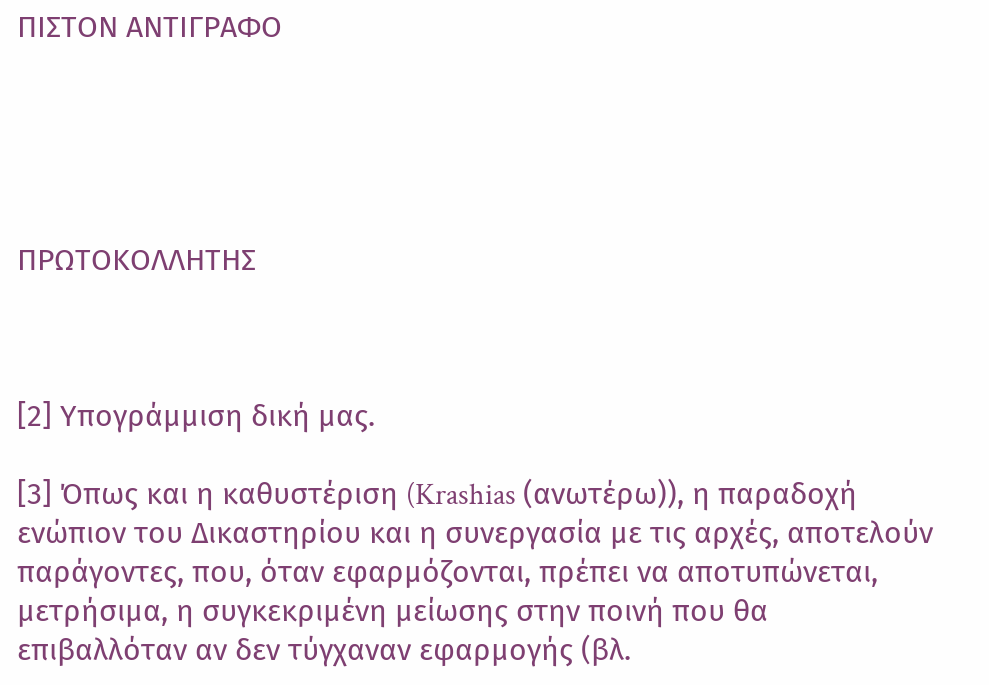ΠΙΣΤΟΝ ΑΝΤΙΓΡΑΦΟ





ΠΡΩΤΟΚΟΛΛΗΤΗΣ



[2] Υπογράμμιση δική μας.

[3] Όπως και η καθυστέριση (Krashias (ανωτέρω)), η παραδοχή ενώπιον του Δικαστηρίου και η συνεργασία με τις αρχές, αποτελούν παράγοντες, που, όταν εφαρμόζονται, πρέπει να αποτυπώνεται, μετρήσιμα, η συγκεκριμένη μείωσης στην ποινή που θα επιβαλλόταν αν δεν τύγχαναν εφαρμογής (βλ.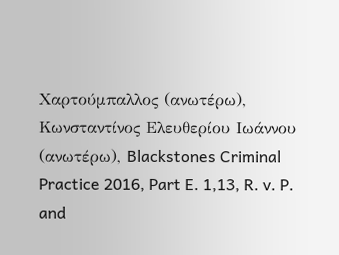Χαρτούμπαλλος (ανωτέρω), Κωνσταντίνος Ελευθερίου Ιωάννου (ανωτέρω), Blackstones Criminal Practice 2016, Part E. 1,13, R. v. P. and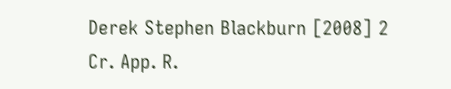Derek Stephen Blackburn [2008] 2 Cr. App. R.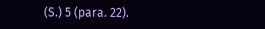(S.) 5 (para. 22).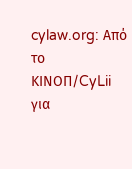cylaw.org: Από το ΚΙΝOΠ/CyLii για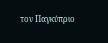τον Παγκύπριο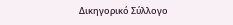Δικηγορικό Σύλλογο